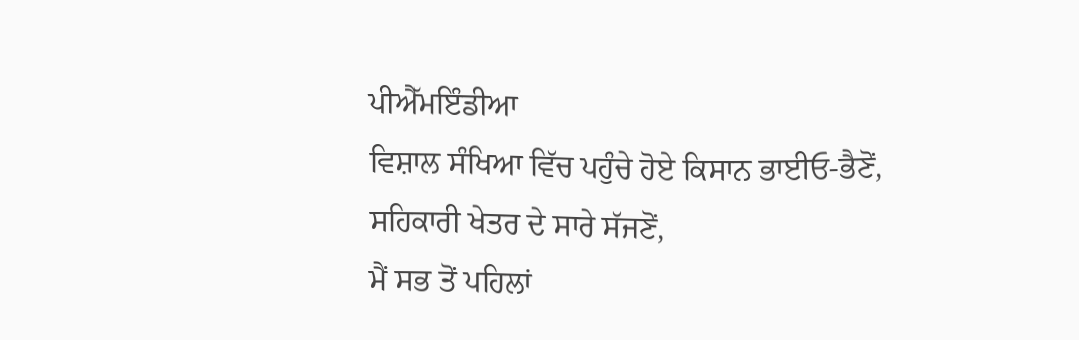ਪੀਐੱਮਇੰਡੀਆ
ਵਿਸ਼ਾਲ ਸੰਖਿਆ ਵਿੱਚ ਪਹੁੰਚੇ ਹੋਏ ਕਿਸਾਨ ਭਾਈਓ-ਭੈਣੋਂ, ਸਹਿਕਾਰੀ ਖੇਤਰ ਦੇ ਸਾਰੇ ਸੱਜਣੋਂ,
ਮੈਂ ਸਭ ਤੋਂ ਪਹਿਲਾਂ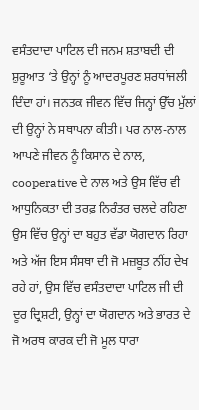ਵਸੰਤਦਾਦਾ ਪਾਟਿਲ ਦੀ ਜਨਮ ਸ਼ਤਾਬਦੀ ਦੀ ਸ਼ੁਰੂਆਤ ‘ਤੇ ਉਨ੍ਹਾਂ ਨੂੰ ਆਦਰਪੂਰਣ ਸ਼ਰਧਾਂਜਲੀ ਦਿੰਦਾ ਹਾਂ। ਜਨਤਕ ਜੀਵਨ ਵਿੱਚ ਜਿਨ੍ਹਾਂ ਉੱਚ ਮੁੱਲਾਂ ਦੀ ਉਨ੍ਹਾਂ ਨੇ ਸਥਾਪਨਾ ਕੀਤੀ। ਪਰ ਨਾਲ-ਨਾਲ ਆਪਣੇ ਜੀਵਨ ਨੂੰ ਕਿਸਾਨ ਦੇ ਨਾਲ, cooperative ਦੇ ਨਾਲ ਅਤੇ ਉਸ ਵਿੱਚ ਵੀ ਆਧੁਨਿਕਤਾ ਦੀ ਤਰਫ਼ ਨਿਰੰਤਰ ਚਲਦੇ ਰਹਿਣਾ ਉਸ ਵਿੱਚ ਉਨ੍ਹਾਂ ਦਾ ਬਹੁਤ ਵੱਡਾ ਯੋਗਦਾਨ ਰਿਹਾ ਅਤੇ ਅੱਜ ਇਸ ਸੰਸਥਾ ਦੀ ਜੋ ਮਜ਼ਬੂਤ ਨੀਂਹ ਦੇਖ ਰਹੇ ਹਾਂ, ਉਸ ਵਿੱਚ ਵਸੰਤਦਾਦਾ ਪਾਟਿਲ ਜੀ ਦੀ ਦੂਰ ਦ੍ਰਿਸ਼ਟੀ, ਉਨ੍ਹਾਂ ਦਾ ਯੋਗਦਾਨ ਅਤੇ ਭਾਰਤ ਦੇ ਜੋ ਅਰਥ ਕਾਰਕ ਦੀ ਜੋ ਮੂਲ ਧਾਰਾ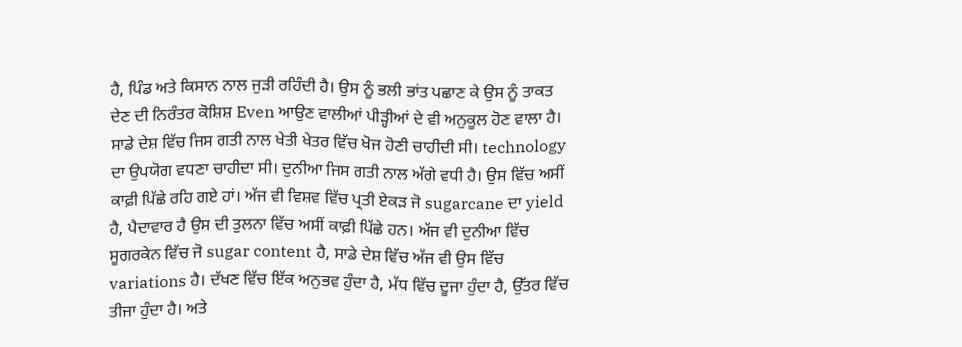ਹੈ, ਪਿੰਡ ਅਤੇ ਕਿਸਾਨ ਨਾਲ ਜੁੜੀ ਰਹਿੰਦੀ ਹੈ। ਉਸ ਨੂੰ ਭਲੀ ਭਾਂਤ ਪਛਾਣ ਕੇ ਉਸ ਨੂੰ ਤਾਕਤ ਦੇਣ ਦੀ ਨਿਰੰਤਰ ਕੋਸ਼ਿਸ਼ Even ਆਉਣ ਵਾਲੀਆਂ ਪੀੜ੍ਹੀਆਂ ਦੇ ਵੀ ਅਨੁਕੂਲ ਹੋਣ ਵਾਲਾ ਹੈ।
ਸਾਡੇ ਦੇਸ਼ ਵਿੱਚ ਜਿਸ ਗਤੀ ਨਾਲ ਖੇਤੀ ਖੇਤਰ ਵਿੱਚ ਖੋਜ ਹੋਣੀ ਚਾਹੀਦੀ ਸੀ। technology ਦਾ ਉਪਯੋਗ ਵਧਣਾ ਚਾਹੀਦਾ ਸੀ। ਦੁਨੀਆ ਜਿਸ ਗਤੀ ਨਾਲ ਅੱਗੇ ਵਧੀ ਹੈ। ਉਸ ਵਿੱਚ ਅਸੀਂ ਕਾਫ਼ੀ ਪਿੱਛੇ ਰਹਿ ਗਏ ਹਾਂ। ਅੱਜ ਵੀ ਵਿਸ਼ਵ ਵਿੱਚ ਪ੍ਰਤੀ ਏਕੜ ਜੋ sugarcane ਦਾ yield ਹੈ, ਪੈਦਾਵਾਰ ਹੈ ਉਸ ਦੀ ਤੁਲਨਾ ਵਿੱਚ ਅਸੀਂ ਕਾਫ਼ੀ ਪਿੱਛੇ ਹਨ। ਅੱਜ ਵੀ ਦੁਨੀਆ ਵਿੱਚ ਸੂਗਰਕੇਨ ਵਿੱਚ ਜੋ sugar content ਹੈ, ਸਾਡੇ ਦੇਸ਼ ਵਿੱਚ ਅੱਜ ਵੀ ਉਸ ਵਿੱਚ variations ਹੈ। ਦੱਖਣ ਵਿੱਚ ਇੱਕ ਅਨੁਭਵ ਹੁੰਦਾ ਹੈ, ਮੱਧ ਵਿੱਚ ਦੂਜਾ ਹੁੰਦਾ ਹੈ, ਉੱਤਰ ਵਿੱਚ ਤੀਜਾ ਹੁੰਦਾ ਹੈ। ਅਤੇ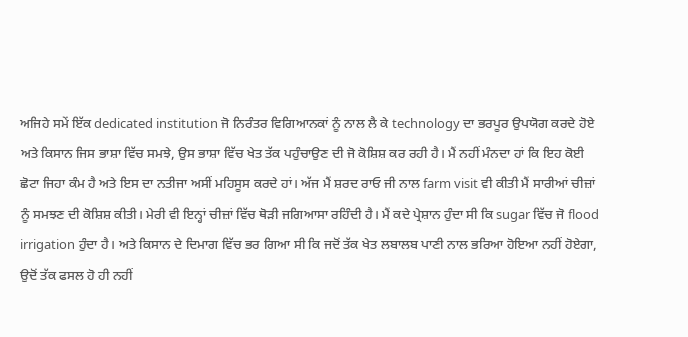ਅਜਿਹੇ ਸਮੇਂ ਇੱਕ dedicated institution ਜੋ ਨਿਰੰਤਰ ਵਿਗਿਆਨਕਾਂ ਨੂੰ ਨਾਲ ਲੈ ਕੇ technology ਦਾ ਭਰਪੂਰ ਉਪਯੋਗ ਕਰਦੇ ਹੋਏ ਅਤੇ ਕਿਸਾਨ ਜਿਸ ਭਾਸ਼ਾ ਵਿੱਚ ਸਮਝੇ, ਉਸ ਭਾਸ਼ਾ ਵਿੱਚ ਖੇਤ ਤੱਕ ਪਹੁੰਚਾਉਣ ਦੀ ਜੋ ਕੋਸ਼ਿਸ਼ ਕਰ ਰਹੀ ਹੈ। ਮੈਂ ਨਹੀਂ ਮੰਨਦਾ ਹਾਂ ਕਿ ਇਹ ਕੋਈ ਛੋਟਾ ਜਿਹਾ ਕੰਮ ਹੈ ਅਤੇ ਇਸ ਦਾ ਨਤੀਜਾ ਅਸੀਂ ਮਹਿਸੂਸ ਕਰਦੇ ਹਾਂ। ਅੱਜ ਮੈਂ ਸ਼ਰਦ ਰਾਓ ਜੀ ਨਾਲ farm visit ਵੀ ਕੀਤੀ ਮੈਂ ਸਾਰੀਆਂ ਚੀਜ਼ਾਂ ਨੂੰ ਸਮਝਣ ਦੀ ਕੋਸ਼ਿਸ਼ ਕੀਤੀ। ਮੇਰੀ ਵੀ ਇਨ੍ਹਾਂ ਚੀਜ਼ਾਂ ਵਿੱਚ ਥੋੜੀ ਜਗਿਆਸਾ ਰਹਿੰਦੀ ਹੈ। ਮੈਂ ਕਦੇ ਪ੍ਰੇਸ਼ਾਨ ਹੁੰਦਾ ਸੀ ਕਿ sugar ਵਿੱਚ ਜੋ flood irrigation ਹੁੰਦਾ ਹੈ। ਅਤੇ ਕਿਸਾਨ ਦੇ ਦਿਮਾਗ ਵਿੱਚ ਭਰ ਗਿਆ ਸੀ ਕਿ ਜਦੋਂ ਤੱਕ ਖੇਤ ਲਬਾਲਬ ਪਾਣੀ ਨਾਲ ਭਰਿਆ ਹੋਇਆ ਨਹੀਂ ਹੋਏਗਾ, ਉਦੋਂ ਤੱਕ ਫਸਲ ਹੋ ਹੀ ਨਹੀਂ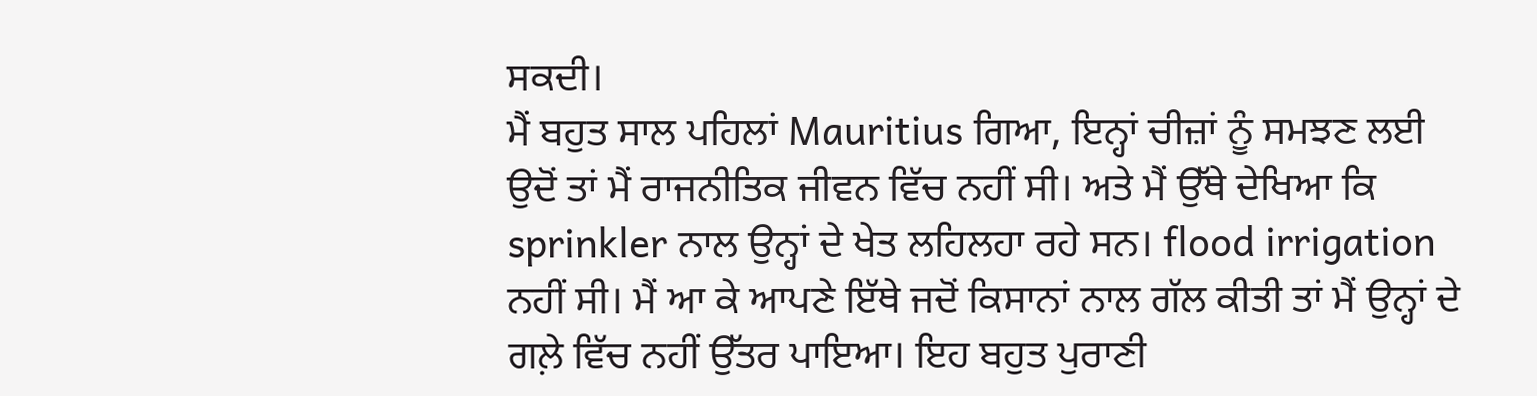ਸਕਦੀ।
ਮੈਂ ਬਹੁਤ ਸਾਲ ਪਹਿਲਾਂ Mauritius ਗਿਆ, ਇਨ੍ਹਾਂ ਚੀਜ਼ਾਂ ਨੂੰ ਸਮਝਣ ਲਈ ਉਦੋਂ ਤਾਂ ਮੈਂ ਰਾਜਨੀਤਿਕ ਜੀਵਨ ਵਿੱਚ ਨਹੀਂ ਸੀ। ਅਤੇ ਮੈਂ ਉੱਥੇ ਦੇਖਿਆ ਕਿ sprinkler ਨਾਲ ਉਨ੍ਹਾਂ ਦੇ ਖੇਤ ਲਹਿਲਹਾ ਰਹੇ ਸਨ। flood irrigation ਨਹੀਂ ਸੀ। ਮੈਂ ਆ ਕੇ ਆਪਣੇ ਇੱਥੇ ਜਦੋਂ ਕਿਸਾਨਾਂ ਨਾਲ ਗੱਲ ਕੀਤੀ ਤਾਂ ਮੈਂ ਉਨ੍ਹਾਂ ਦੇ ਗਲ਼ੇ ਵਿੱਚ ਨਹੀਂ ਉੱਤਰ ਪਾਇਆ। ਇਹ ਬਹੁਤ ਪੁਰਾਣੀ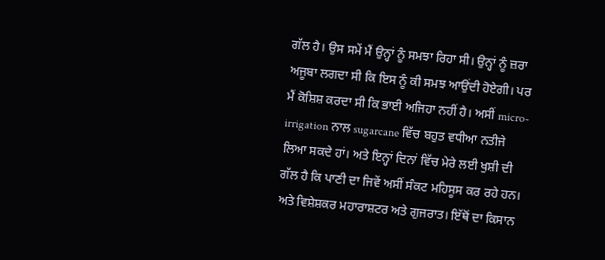ਗੱਲ ਹੈ। ਉਸ ਸਮੇਂ ਮੈਂ ਉਨ੍ਹਾਂ ਨੂੰ ਸਮਝਾ ਰਿਹਾ ਸੀ। ਉਨ੍ਹਾਂ ਨੂੰ ਜ਼ਰਾ ਅਜੂਬਾ ਲਗਦਾ ਸੀ ਕਿ ਇਸ ਨੂੰ ਕੀ ਸਮਝ ਆਉਂਦੀ ਹੋਏਗੀ। ਪਰ ਮੈਂ ਕੋਸ਼ਿਸ਼ ਕਰਦਾ ਸੀ ਕਿ ਭਾਈ ਅਜਿਹਾ ਨਹੀਂ ਹੈ। ਅਸੀਂ micro-irrigation ਨਾਲ sugarcane ਵਿੱਚ ਬਹੁਤ ਵਧੀਆ ਨਤੀਜੇ ਲਿਆ ਸਕਦੇ ਹਾਂ। ਅਤੇ ਇਨ੍ਹਾਂ ਦਿਨਾਂ ਵਿੱਚ ਮੇਰੇ ਲਈ ਖੁਸ਼ੀ ਦੀ ਗੱਲ ਹੈ ਕਿ ਪਾਣੀ ਦਾ ਜਿਵੇਂ ਅਸੀਂ ਸੰਕਟ ਮਹਿਸੂਸ ਕਰ ਰਹੇ ਹਨ। ਅਤੇ ਵਿਸ਼ੇਸ਼ਕਰ ਮਹਾਰਾਸ਼ਟਰ ਅਤੇ ਗੁਜਰਾਤ। ਇੱਥੋਂ ਦਾ ਕਿਸਾਨ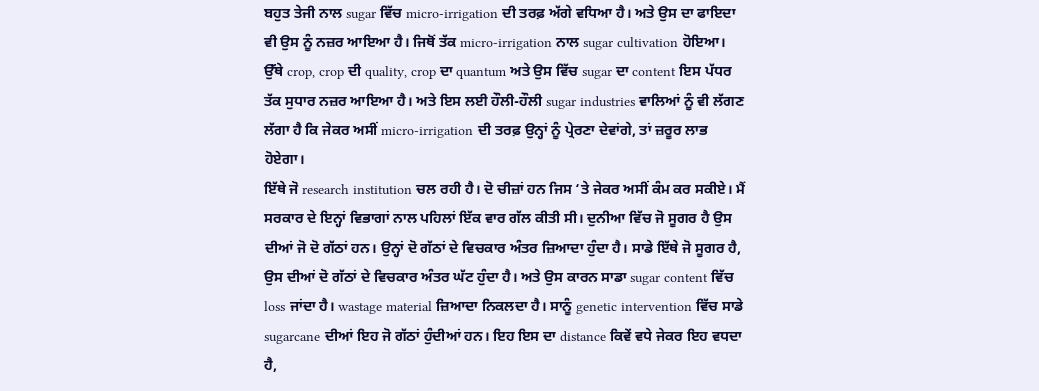ਬਹੁਤ ਤੇਜੀ ਨਾਲ sugar ਵਿੱਚ micro-irrigation ਦੀ ਤਰਫ਼ ਅੱਗੇ ਵਧਿਆ ਹੈ। ਅਤੇ ਉਸ ਦਾ ਫਾਇਦਾ ਵੀ ਉਸ ਨੂੰ ਨਜ਼ਰ ਆਇਆ ਹੈ। ਜਿਥੋਂ ਤੱਕ micro-irrigation ਨਾਲ sugar cultivation ਹੋਇਆ। ਉੱਥੇ crop, crop ਦੀ quality, crop ਦਾ quantum ਅਤੇ ਉਸ ਵਿੱਚ sugar ਦਾ content ਇਸ ਪੱਧਰ ਤੱਕ ਸੁਧਾਰ ਨਜ਼ਰ ਆਇਆ ਹੈ। ਅਤੇ ਇਸ ਲਈ ਹੌਲੀ-ਹੌਲੀ sugar industries ਵਾਲਿਆਂ ਨੂੰ ਵੀ ਲੱਗਣ ਲੱਗਾ ਹੈ ਕਿ ਜੇਕਰ ਅਸੀਂ micro-irrigation ਦੀ ਤਰਫ਼ ਉਨ੍ਹਾਂ ਨੂੰ ਪ੍ਰੇਰਣਾ ਦੇਵਾਂਗੇ, ਤਾਂ ਜ਼ਰੂਰ ਲਾਭ ਹੋਏਗਾ।
ਇੱਥੇ ਜੋ research institution ਚਲ ਰਹੀ ਹੈ। ਦੋ ਚੀਜ਼ਾਂ ਹਨ ਜਿਸ ‘ਤੇ ਜੇਕਰ ਅਸੀਂ ਕੰਮ ਕਰ ਸਕੀਏ। ਮੈਂ ਸਰਕਾਰ ਦੇ ਇਨ੍ਹਾਂ ਵਿਭਾਗਾਂ ਨਾਲ ਪਹਿਲਾਂ ਇੱਕ ਵਾਰ ਗੱਲ ਕੀਤੀ ਸੀ। ਦੁਨੀਆ ਵਿੱਚ ਜੋ ਸੂਗਰ ਹੈ ਉਸ ਦੀਆਂ ਜੋ ਦੋ ਗੱਠਾਂ ਹਨ। ਉਨ੍ਹਾਂ ਦੋ ਗੱਠਾਂ ਦੇ ਵਿਚਕਾਰ ਅੰਤਰ ਜ਼ਿਆਦਾ ਹੁੰਦਾ ਹੈ। ਸਾਡੇ ਇੱਥੇ ਜੋ ਸੂਗਰ ਹੈ, ਉਸ ਦੀਆਂ ਦੋ ਗੱਠਾਂ ਦੇ ਵਿਚਕਾਰ ਅੰਤਰ ਘੱਟ ਹੁੰਦਾ ਹੈ। ਅਤੇ ਉਸ ਕਾਰਨ ਸਾਡਾ sugar content ਵਿੱਚ loss ਜਾਂਦਾ ਹੈ। wastage material ਜ਼ਿਆਦਾ ਨਿਕਲਦਾ ਹੈ। ਸਾਨੂੰ genetic intervention ਵਿੱਚ ਸਾਡੇ sugarcane ਦੀਆਂ ਇਹ ਜੋ ਗੱਠਾਂ ਹੁੰਦੀਆਂ ਹਨ। ਇਹ ਇਸ ਦਾ distance ਕਿਵੇਂ ਵਧੇ ਜੇਕਰ ਇਹ ਵਧਦਾ ਹੈ,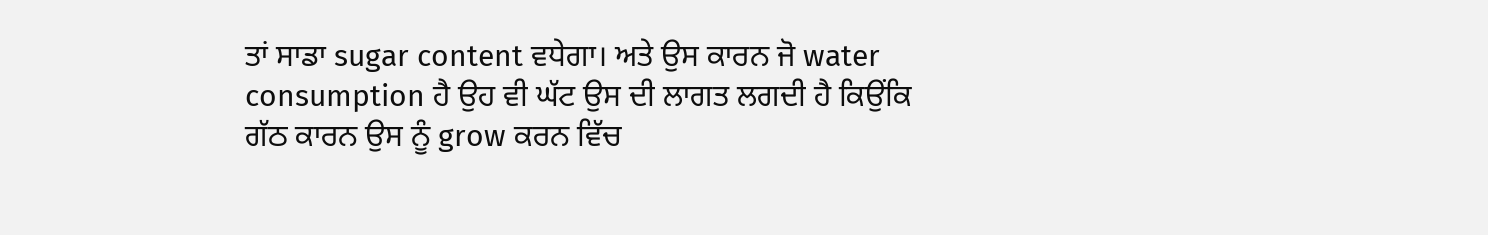ਤਾਂ ਸਾਡਾ sugar content ਵਧੇਗਾ। ਅਤੇ ਉਸ ਕਾਰਨ ਜੋ water consumption ਹੈ ਉਹ ਵੀ ਘੱਟ ਉਸ ਦੀ ਲਾਗਤ ਲਗਦੀ ਹੈ ਕਿਉਂਕਿ ਗੱਠ ਕਾਰਨ ਉਸ ਨੂੰ grow ਕਰਨ ਵਿੱਚ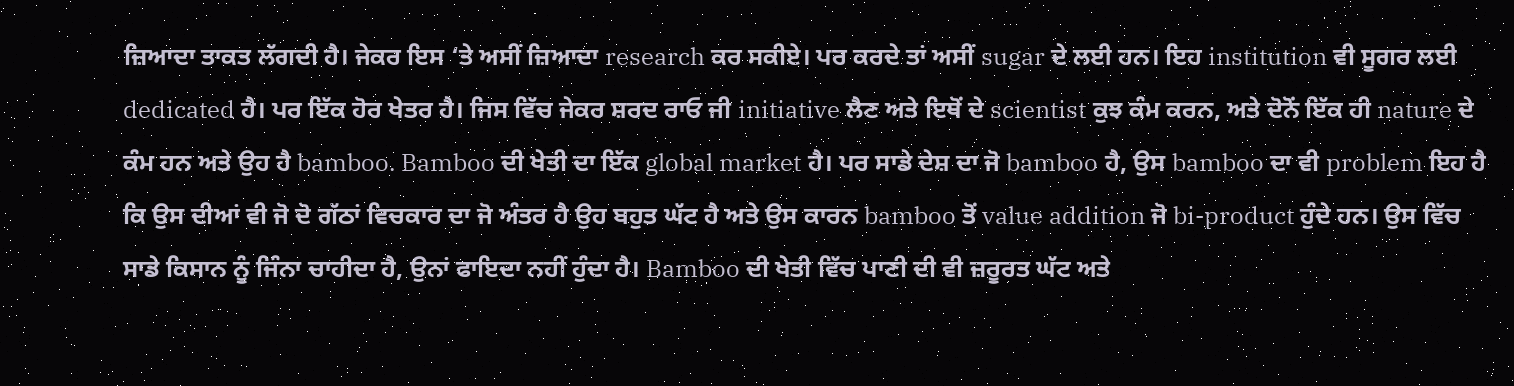ਜ਼ਿਆਦਾ ਤਾਕਤ ਲੱਗਦੀ ਹੈ। ਜੇਕਰ ਇਸ ‘ਤੇ ਅਸੀਂ ਜ਼ਿਆਦਾ research ਕਰ ਸਕੀਏ। ਪਰ ਕਰਦੇ ਤਾਂ ਅਸੀਂ sugar ਦੇ ਲਈ ਹਨ। ਇਹ institution ਵੀ ਸੂਗਰ ਲਈ dedicated ਹੈ। ਪਰ ਇੱਕ ਹੋਰ ਖੇਤਰ ਹੈ। ਜਿਸ ਵਿੱਚ ਜੇਕਰ ਸ਼ਰਦ ਰਾਓ ਜੀ initiative ਲੈਣ ਅਤੇ ਇਥੋਂ ਦੇ scientist ਕੁਝ ਕੰਮ ਕਰਨ, ਅਤੇ ਦੋਨੋਂ ਇੱਕ ਹੀ nature ਦੇ ਕੰਮ ਹਨ ਅਤੇ ਉਹ ਹੈ bamboo. Bamboo ਦੀ ਖੇਤੀ ਦਾ ਇੱਕ global market ਹੈ। ਪਰ ਸਾਡੇ ਦੇਸ਼ ਦਾ ਜੋ bamboo ਹੈ, ਉਸ bamboo ਦਾ ਵੀ problem ਇਹ ਹੈ ਕਿ ਉਸ ਦੀਆਂ ਵੀ ਜੋ ਦੋ ਗੱਠਾਂ ਵਿਚਕਾਰ ਦਾ ਜੋ ਅੰਤਰ ਹੈ ਉਹ ਬਹੁਤ ਘੱਟ ਹੈ ਅਤੇ ਉਸ ਕਾਰਨ bamboo ਤੋਂ value addition ਜੋ bi-product ਹੁੰਦੇ ਹਨ। ਉਸ ਵਿੱਚ ਸਾਡੇ ਕਿਸਾਨ ਨੂੰ ਜਿੰਨਾ ਚਾਹੀਦਾ ਹੈ, ਉਨਾਂ ਫਾਇਦਾ ਨਹੀਂ ਹੁੰਦਾ ਹੈ। Bamboo ਦੀ ਖੇਤੀ ਵਿੱਚ ਪਾਣੀ ਦੀ ਵੀ ਜ਼ਰੂਰਤ ਘੱਟ ਅਤੇ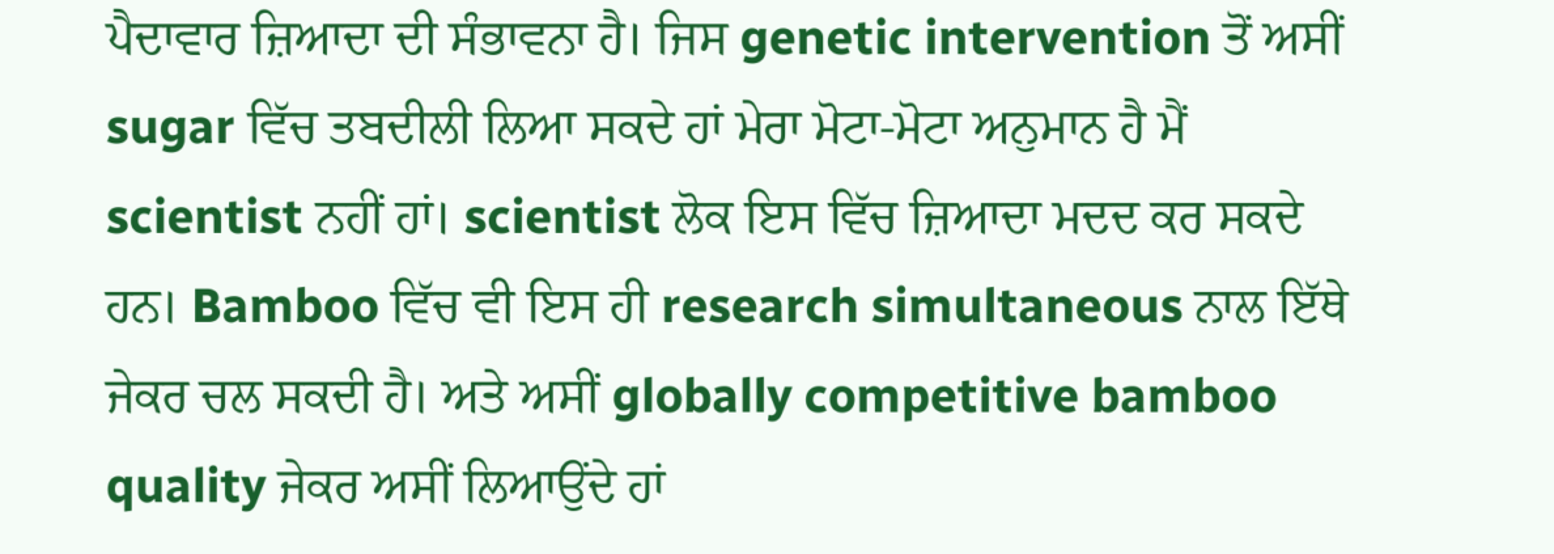ਪੈਦਾਵਾਰ ਜ਼ਿਆਦਾ ਦੀ ਸੰਭਾਵਨਾ ਹੈ। ਜਿਸ genetic intervention ਤੋਂ ਅਸੀਂ sugar ਵਿੱਚ ਤਬਦੀਲੀ ਲਿਆ ਸਕਦੇ ਹਾਂ ਮੇਰਾ ਮੋਟਾ-ਮੋਟਾ ਅਨੁਮਾਨ ਹੈ ਮੈਂ scientist ਨਹੀਂ ਹਾਂ। scientist ਲੋਕ ਇਸ ਵਿੱਚ ਜ਼ਿਆਦਾ ਮਦਦ ਕਰ ਸਕਦੇ ਹਨ। Bamboo ਵਿੱਚ ਵੀ ਇਸ ਹੀ research simultaneous ਨਾਲ ਇੱਥੇ ਜੇਕਰ ਚਲ ਸਕਦੀ ਹੈ। ਅਤੇ ਅਸੀਂ globally competitive bamboo quality ਜੇਕਰ ਅਸੀਂ ਲਿਆਉਂਦੇ ਹਾਂ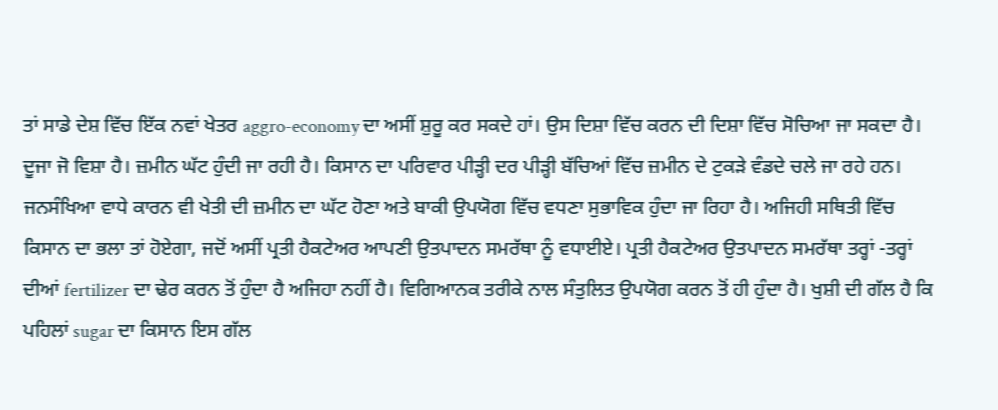ਤਾਂ ਸਾਡੇ ਦੇਸ਼ ਵਿੱਚ ਇੱਕ ਨਵਾਂ ਖੇਤਰ aggro-economy ਦਾ ਅਸੀਂ ਸ਼ੁਰੂ ਕਰ ਸਕਦੇ ਹਾਂ। ਉਸ ਦਿਸ਼ਾ ਵਿੱਚ ਕਰਨ ਦੀ ਦਿਸ਼ਾ ਵਿੱਚ ਸੋਚਿਆ ਜਾ ਸਕਦਾ ਹੈ।
ਦੂਜਾ ਜੋ ਵਿਸ਼ਾ ਹੈ। ਜ਼ਮੀਨ ਘੱਟ ਹੁੰਦੀ ਜਾ ਰਹੀ ਹੈ। ਕਿਸਾਨ ਦਾ ਪਰਿਵਾਰ ਪੀੜ੍ਹੀ ਦਰ ਪੀੜ੍ਹੀ ਬੱਚਿਆਂ ਵਿੱਚ ਜ਼ਮੀਨ ਦੇ ਟੁਕੜੇ ਵੰਡਦੇ ਚਲੇ ਜਾ ਰਹੇ ਹਨ। ਜਨਸੰਖਿਆ ਵਾਧੇ ਕਾਰਨ ਵੀ ਖੇਤੀ ਦੀ ਜ਼ਮੀਨ ਦਾ ਘੱਟ ਹੋਣਾ ਅਤੇ ਬਾਕੀ ਉਪਯੋਗ ਵਿੱਚ ਵਧਣਾ ਸੁਭਾਵਿਕ ਹੁੰਦਾ ਜਾ ਰਿਹਾ ਹੈ। ਅਜਿਹੀ ਸਥਿਤੀ ਵਿੱਚ ਕਿਸਾਨ ਦਾ ਭਲਾ ਤਾਂ ਹੋਏਗਾ, ਜਦੋਂ ਅਸੀਂ ਪ੍ਰਤੀ ਹੈਕਟੇਅਰ ਆਪਣੀ ਉਤਪਾਦਨ ਸਮਰੱਥਾ ਨੂੰ ਵਧਾਈਏ। ਪ੍ਰਤੀ ਹੈਕਟੇਅਰ ਉਤਪਾਦਨ ਸਮਰੱਥਾ ਤਰ੍ਹਾਂ -ਤਰ੍ਹਾਂ ਦੀਆਂ fertilizer ਦਾ ਢੇਰ ਕਰਨ ਤੋਂ ਹੁੰਦਾ ਹੈ ਅਜਿਹਾ ਨਹੀਂ ਹੈ। ਵਿਗਿਆਨਕ ਤਰੀਕੇ ਨਾਲ ਸੰਤੁਲਿਤ ਉਪਯੋਗ ਕਰਨ ਤੋਂ ਹੀ ਹੁੰਦਾ ਹੈ। ਖੁਸ਼ੀ ਦੀ ਗੱਲ ਹੈ ਕਿ ਪਹਿਲਾਂ sugar ਦਾ ਕਿਸਾਨ ਇਸ ਗੱਲ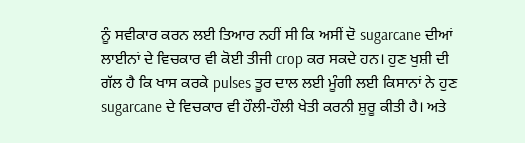ਨੂੰ ਸਵੀਕਾਰ ਕਰਨ ਲਈ ਤਿਆਰ ਨਹੀਂ ਸੀ ਕਿ ਅਸੀਂ ਦੋ sugarcane ਦੀਆਂ ਲਾਈਨਾਂ ਦੇ ਵਿਚਕਾਰ ਵੀ ਕੋਈ ਤੀਜੀ crop ਕਰ ਸਕਦੇ ਹਨ। ਹੁਣ ਖੁਸ਼ੀ ਦੀ ਗੱਲ ਹੈ ਕਿ ਖਾਸ ਕਰਕੇ pulses ਤੂਰ ਦਾਲ ਲਈ ਮੂੰਗੀ ਲਈ ਕਿਸਾਨਾਂ ਨੇ ਹੁਣ sugarcane ਦੇ ਵਿਚਕਾਰ ਵੀ ਹੌਲੀ-ਹੌਲੀ ਖੇਤੀ ਕਰਨੀ ਸ਼ੁਰੂ ਕੀਤੀ ਹੈ। ਅਤੇ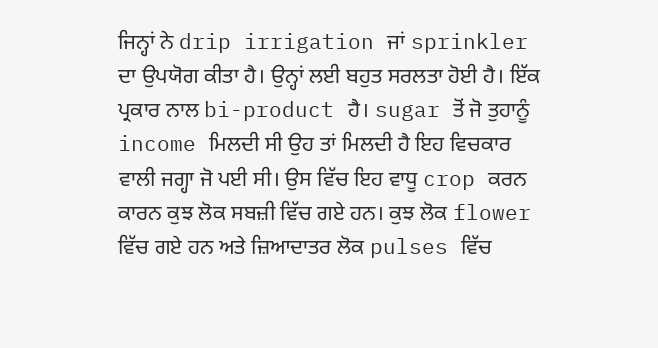ਜਿਨ੍ਹਾਂ ਨੇ drip irrigation ਜਾਂ sprinkler ਦਾ ਉਪਯੋਗ ਕੀਤਾ ਹੈ। ਉਨ੍ਹਾਂ ਲਈ ਬਹੁਤ ਸਰਲਤਾ ਹੋਈ ਹੈ। ਇੱਕ ਪ੍ਰਕਾਰ ਨਾਲ bi-product ਹੈ। sugar ਤੋਂ ਜੋ ਤੁਹਾਨੂੰ income ਮਿਲਦੀ ਸੀ ਉਹ ਤਾਂ ਮਿਲਦੀ ਹੈ ਇਹ ਵਿਚਕਾਰ ਵਾਲੀ ਜਗ੍ਹਾ ਜੋ ਪਈ ਸੀ। ਉਸ ਵਿੱਚ ਇਹ ਵਾਧੂ crop ਕਰਨ ਕਾਰਨ ਕੁਝ ਲੋਕ ਸਬਜ਼ੀ ਵਿੱਚ ਗਏ ਹਨ। ਕੁਝ ਲੋਕ flower ਵਿੱਚ ਗਏ ਹਨ ਅਤੇ ਜ਼ਿਆਦਾਤਰ ਲੋਕ pulses ਵਿੱਚ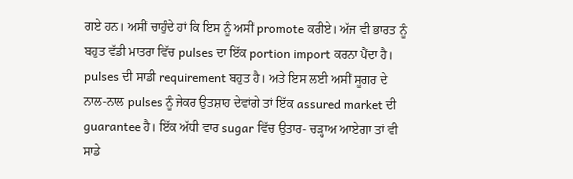ਗਏ ਹਨ। ਅਸੀਂ ਚਾਹੁੰਦੇ ਹਾਂ ਕਿ ਇਸ ਨੂੰ ਅਸੀਂ promote ਕਰੀਏ। ਅੱਜ ਵੀ ਭਾਰਤ ਨੂੰ ਬਹੁਤ ਵੱਡੀ ਮਾਤਰਾ ਵਿੱਚ pulses ਦਾ ਇੱਕ portion import ਕਰਨਾ ਪੈਂਦਾ ਹੈ। pulses ਦੀ ਸਾਡੀ requirement ਬਹੁਤ ਹੈ। ਅਤੇ ਇਸ ਲਈ ਅਸੀਂ ਸੂਗਰ ਦੇ ਨਾਲ-ਨਾਲ pulses ਨੂੰ ਜੇਕਰ ਉਤਸ਼ਾਹ ਦੇਵਾਂਗੇ ਤਾਂ ਇੱਕ assured market ਦੀ guarantee ਹੈ। ਇੱਕ ਅੱਧੀ ਵਾਰ sugar ਵਿੱਚ ਉਤਾਰ- ਚੜ੍ਹਾਅ ਆਏਗਾ ਤਾਂ ਵੀ ਸਾਡੇ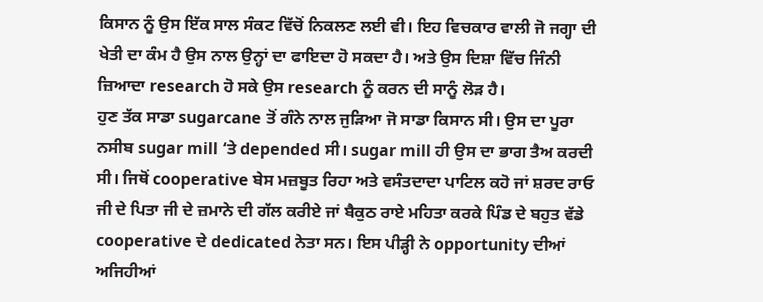ਕਿਸਾਨ ਨੂੰ ਉਸ ਇੱਕ ਸਾਲ ਸੰਕਟ ਵਿੱਚੋਂ ਨਿਕਲਣ ਲਈ ਵੀ। ਇਹ ਵਿਚਕਾਰ ਵਾਲੀ ਜੋ ਜਗ੍ਹਾ ਦੀ ਖੇਤੀ ਦਾ ਕੰਮ ਹੈ ਉਸ ਨਾਲ ਉਨ੍ਹਾਂ ਦਾ ਫਾਇਦਾ ਹੋ ਸਕਦਾ ਹੈ। ਅਤੇ ਉਸ ਦਿਸ਼ਾ ਵਿੱਚ ਜਿੰਨੀ ਜ਼ਿਆਦਾ research ਹੋ ਸਕੇ ਉਸ research ਨੂੰ ਕਰਨ ਦੀ ਸਾਨੂੰ ਲੋੜ ਹੈ।
ਹੁਣ ਤੱਕ ਸਾਡਾ sugarcane ਤੋਂ ਗੰਨੇ ਨਾਲ ਜੁੜਿਆ ਜੋ ਸਾਡਾ ਕਿਸਾਨ ਸੀ। ਉਸ ਦਾ ਪੂਰਾ ਨਸੀਬ sugar mill ‘ਤੇ depended ਸੀ। sugar mill ਹੀ ਉਸ ਦਾ ਭਾਗ ਤੈਅ ਕਰਦੀ ਸੀ। ਜਿਥੋਂ cooperative ਬੇਸ ਮਜ਼ਬੂਤ ਰਿਹਾ ਅਤੇ ਵਸੰਤਦਾਦਾ ਪਾਟਿਲ ਕਹੋ ਜਾਂ ਸ਼ਰਦ ਰਾਓ ਜੀ ਦੇ ਪਿਤਾ ਜੀ ਦੇ ਜ਼ਮਾਨੇ ਦੀ ਗੱਲ ਕਰੀਏ ਜਾਂ ਬੈਕੁਠ ਰਾਏ ਮਹਿਤਾ ਕਰਕੇ ਪਿੰਡ ਦੇ ਬਹੁਤ ਵੱਡੇ cooperative ਦੇ dedicated ਨੇਤਾ ਸਨ। ਇਸ ਪੀੜ੍ਹੀ ਨੇ opportunity ਦੀਆਂ ਅਜਿਹੀਆਂ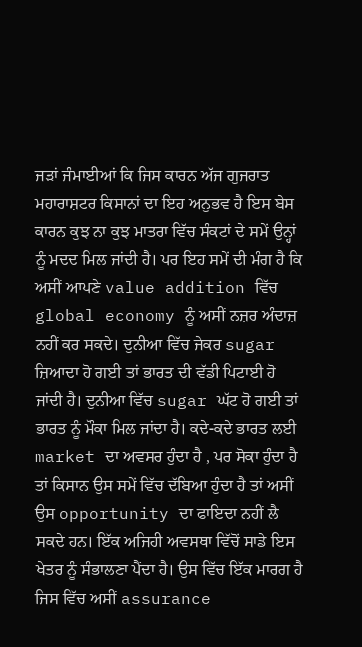ਜੜਾਂ ਜੰਮਾਈਆਂ ਕਿ ਜਿਸ ਕਾਰਨ ਅੱਜ ਗੁਜਰਾਤ ਮਹਾਰਾਸ਼ਟਰ ਕਿਸਾਨਾਂ ਦਾ ਇਹ ਅਨੁਭਵ ਹੈ ਇਸ ਬੇਸ ਕਾਰਨ ਕੁਝ ਨਾ ਕੁਝ ਮਾਤਰਾ ਵਿੱਚ ਸੰਕਟਾਂ ਦੇ ਸਮੇਂ ਉਨ੍ਹਾਂ ਨੂੰ ਮਦਦ ਮਿਲ ਜਾਂਦੀ ਹੈ। ਪਰ ਇਹ ਸਮੇਂ ਦੀ ਮੰਗ ਹੈ ਕਿ ਅਸੀਂ ਆਪਣੇ value addition ਵਿੱਚ global economy ਨੂੰ ਅਸੀਂ ਨਜ਼ਰ ਅੰਦਾਜ਼ ਨਹੀਂ ਕਰ ਸਕਦੇ। ਦੁਨੀਆ ਵਿੱਚ ਜੇਕਰ sugar ਜ਼ਿਆਦਾ ਹੋ ਗਈ ਤਾਂ ਭਾਰਤ ਦੀ ਵੱਡੀ ਪਿਟਾਈ ਹੋ ਜਾਂਦੀ ਹੈ। ਦੁਨੀਆ ਵਿੱਚ sugar ਘੱਟ ਹੋ ਗਈ ਤਾਂ ਭਾਰਤ ਨੂੰ ਮੌਕਾ ਮਿਲ ਜਾਂਦਾ ਹੈ। ਕਦੇ-ਕਦੇ ਭਾਰਤ ਲਈ market ਦਾ ਅਵਸਰ ਹੁੰਦਾ ਹੈ , ਪਰ ਸੋਕਾ ਹੁੰਦਾ ਹੈ ਤਾਂ ਕਿਸਾਨ ਉਸ ਸਮੇਂ ਵਿੱਚ ਦੱਬਿਆ ਹੁੰਦਾ ਹੈ ਤਾਂ ਅਸੀਂ ਉਸ opportunity ਦਾ ਫਾਇਦਾ ਨਹੀਂ ਲੈ ਸਕਦੇ ਹਨ। ਇੱਕ ਅਜਿਹੀ ਅਵਸਥਾ ਵਿੱਚੋਂ ਸਾਡੇ ਇਸ ਖੇਤਰ ਨੂੰ ਸੰਭਾਲਣਾ ਪੈਂਦਾ ਹੈ। ਉਸ ਵਿੱਚ ਇੱਕ ਮਾਰਗ ਹੈ ਜਿਸ ਵਿੱਚ ਅਸੀਂ assurance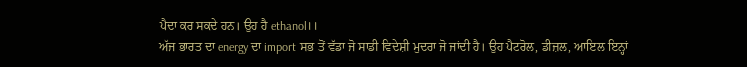ਪੈਦਾ ਕਰ ਸਕਦੇ ਹਨ। ਉਹ ਹੈ ethanol।।
ਅੱਜ ਭਾਰਤ ਦਾ energy ਦਾ import ਸਭ ਤੋਂ ਵੱਡਾ ਜੋ ਸਾਡੀ ਵਿਦੇਸ਼ੀ ਮੁਦਰਾ ਜੋ ਜਾਂਦੀ ਹੈ। ਉਹ ਪੈਟਰੋਲ, ਡੀਜ਼ਲ, ਆਇਲ ਇਨ੍ਹਾਂ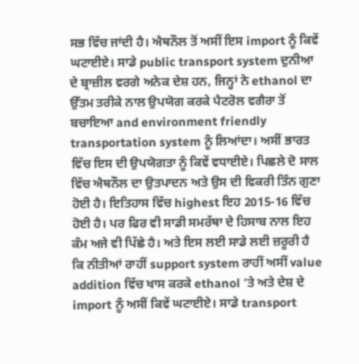ਸਭ ਵਿੱਚ ਜਾਂਦੀ ਹੈ। ਐਥਨੌਲ ਤੋਂ ਅਸੀਂ ਇਸ import ਨੂੰ ਕਿਵੇਂ ਘਟਾਈਏ। ਸਾਡੇ public transport system ਦੁਨੀਆ ਦੇ ਬ੍ਰਾਜ਼ੀਲ ਵਰਗੇ ਅਨੇਕ ਦੇਸ਼ ਹਨ, ਜਿਨ੍ਹਾਂ ਨੇ ethanol ਦਾ ਉੱਤਮ ਤਰੀਕੇ ਨਾਲ ਉਪਯੋਗ ਕਰਕੇ ਪੈਟਰੋਲ ਵਗੈਰਾ ਤੋਂ ਬਚਾਇਆ and environment friendly transportation system ਨੂੰ ਲਿਆਂਦਾ। ਅਸੀਂ ਭਾਰਤ ਵਿੱਚ ਇਸ ਦੀ ਉਪਯੋਗਤਾ ਨੂੰ ਕਿਵੇਂ ਵਧਾਈਏ। ਪਿਛਲੇ ਦੋ ਸਾਲ ਵਿੱਚ ਐਥਨੌਲ ਦਾ ਉਤਪਾਦਨ ਅਤੇ ਉਸ ਦੀ ਵਿਕਰੀ ਤਿੰਨ ਗੁਣਾ ਹੋਈ ਹੈ। ਇਤਿਹਾਸ ਵਿੱਚ highest ਇਹ 2015-16 ਵਿੱਚ ਹੋਈ ਹੈ। ਪਰ ਫਿਰ ਵੀ ਸਾਡੀ ਸਮਰੱਥਾ ਦੇ ਹਿਸਾਬ ਨਾਲ ਇਹ ਕੰਮ ਅਜੇ ਵੀ ਪਿੱਛੇ ਹੈ। ਅਤੇ ਇਸ ਲਈ ਸਾਡੇ ਲਈ ਜ਼ਰੂਰੀ ਹੈ ਕਿ ਨੀਤੀਆਂ ਰਾਹੀਂ support system ਰਾਹੀਂ ਅਸੀਂ value addition ਵਿੱਚ ਖਾਸ ਕਰਕੇ ethanol ‘ਤੇ ਅਤੇ ਦੇਸ਼ ਦੇ import ਨੂੰ ਅਸੀਂ ਕਿਵੇਂ ਘਟਾਈਏ। ਸਾਡੇ transport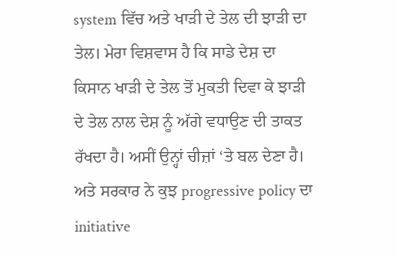system ਵਿੱਚ ਅਤੇ ਖਾੜੀ ਦੇ ਤੇਲ ਦੀ ਝਾੜੀ ਦਾ ਤੇਲ। ਮੇਰਾ ਵਿਸ਼ਵਾਸ ਹੈ ਕਿ ਸਾਡੇ ਦੇਸ਼ ਦਾ ਕਿਸਾਨ ਖਾੜੀ ਦੇ ਤੇਲ ਤੋਂ ਮੁਕਤੀ ਦਿਵਾ ਕੇ ਝਾੜੀ ਦੇ ਤੇਲ ਨਾਲ ਦੇਸ਼ ਨੂੰ ਅੱਗੇ ਵਧਾਉਣ ਦੀ ਤਾਕਤ ਰੱਖਦਾ ਹੈ। ਅਸੀਂ ਉਨ੍ਹਾਂ ਚੀਜ਼ਾਂ ‘ਤੇ ਬਲ ਦੇਣਾ ਹੈ। ਅਤੇ ਸਰਕਾਰ ਨੇ ਕੁਝ progressive policy ਦਾ initiative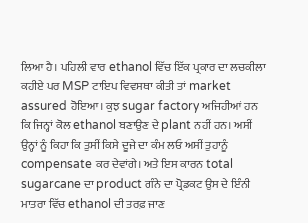ਲਿਆ ਹੈ। ਪਹਿਲੀ ਵਾਰ ethanol ਵਿੱਚ ਇੱਕ ਪ੍ਰਕਾਰ ਦਾ ਲਚਕੀਲਾ ਕਹੀਏ ਪਰ MSP ਟਾਇਪ ਵਿਵਸਥਾ ਕੀਤੀ ਤਾਂ market assured ਹੋਇਆ। ਕੁਝ sugar factory ਅਜਿਹੀਆਂ ਹਨ ਕਿ ਜਿਨ੍ਹਾਂ ਕੋਲ ethanol ਬਣਾਉਣ ਦੇ plant ਨਹੀਂ ਹਨ। ਅਸੀਂ ਉਨ੍ਹਾਂ ਨੂੰ ਕਿਹਾ ਕਿ ਤੁਸੀਂ ਕਿਸੇ ਦੂਜੇ ਦਾ ਕੰਮ ਲਓ ਅਸੀਂ ਤੁਹਾਨੂੰ compensate ਕਰ ਦੇਵਾਂਗੇ। ਅਤੇ ਇਸ ਕਾਰਨ total sugarcane ਦਾ product ਗੰਨੇ ਦਾ ਪ੍ਰੋਡਕਟ ਉਸ ਦੇ ਇੰਨੀ ਮਾਤਰਾ ਵਿੱਚ ethanol ਦੀ ਤਰਫ਼ ਜਾਣ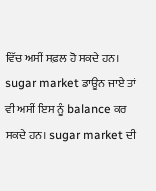ਵਿੱਚ ਅਸੀਂ ਸਫ਼ਲ ਹੋ ਸਕਦੇ ਹਨ। sugar market ਡਾਊਨ ਜਾਏ ਤਾਂ ਵੀ ਅਸੀਂ ਇਸ ਨੂੰ balance ਕਰ ਸਕਦੇ ਹਨ। sugar market ਦੀ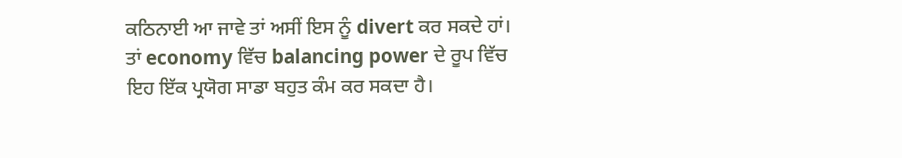ਕਠਿਨਾਈ ਆ ਜਾਵੇ ਤਾਂ ਅਸੀਂ ਇਸ ਨੂੰ divert ਕਰ ਸਕਦੇ ਹਾਂ। ਤਾਂ economy ਵਿੱਚ balancing power ਦੇ ਰੂਪ ਵਿੱਚ ਇਹ ਇੱਕ ਪ੍ਰਯੋਗ ਸਾਡਾ ਬਹੁਤ ਕੰਮ ਕਰ ਸਕਦਾ ਹੈ।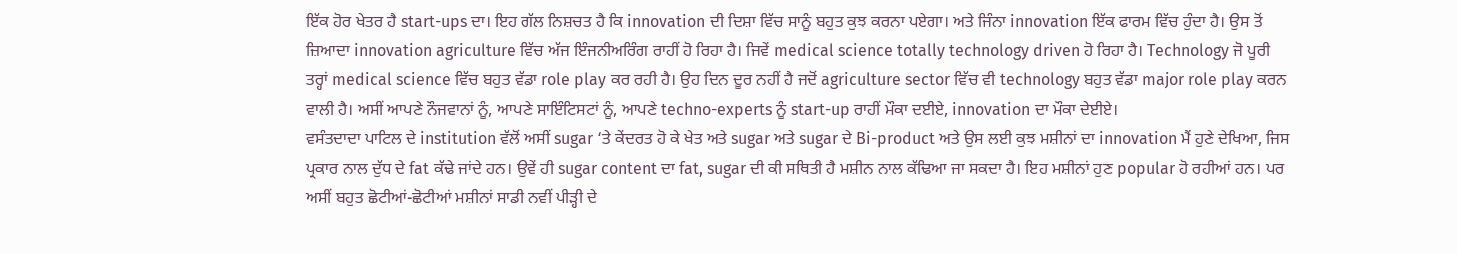ਇੱਕ ਹੋਰ ਖੇਤਰ ਹੈ start-ups ਦਾ। ਇਹ ਗੱਲ ਨਿਸ਼ਚਤ ਹੈ ਕਿ innovation ਦੀ ਦਿਸ਼ਾ ਵਿੱਚ ਸਾਨੂੰ ਬਹੁਤ ਕੁਝ ਕਰਨਾ ਪਏਗਾ। ਅਤੇ ਜਿੰਨਾ innovation ਇੱਕ ਫਾਰਮ ਵਿੱਚ ਹੁੰਦਾ ਹੈ। ਉਸ ਤੋਂ ਜ਼ਿਆਦਾ innovation agriculture ਵਿੱਚ ਅੱਜ ਇੰਜਨੀਅਰਿੰਗ ਰਾਹੀਂ ਹੋ ਰਿਹਾ ਹੈ। ਜਿਵੇਂ medical science totally technology driven ਹੋ ਰਿਹਾ ਹੈ। Technology ਜੋ ਪੂਰੀ ਤਰ੍ਹਾਂ medical science ਵਿੱਚ ਬਹੁਤ ਵੱਡਾ role play ਕਰ ਰਹੀ ਹੈ। ਉਹ ਦਿਨ ਦੂਰ ਨਹੀਂ ਹੈ ਜਦੋਂ agriculture sector ਵਿੱਚ ਵੀ technology ਬਹੁਤ ਵੱਡਾ major role play ਕਰਨ ਵਾਲੀ ਹੈ। ਅਸੀਂ ਆਪਣੇ ਨੌਜਵਾਨਾਂ ਨੂੰ, ਆਪਣੇ ਸਾਇੰਟਿਸਟਾਂ ਨੂੰ, ਆਪਣੇ techno-experts ਨੂੰ start-up ਰਾਹੀਂ ਮੌਕਾ ਦਈਏ, innovation ਦਾ ਮੌਕਾ ਦੇਈਏ।
ਵਸੰਤਦਾਦਾ ਪਾਟਿਲ ਦੇ institution ਵੱਲੋਂ ਅਸੀਂ sugar ‘ਤੇ ਕੇਂਦਰਤ ਹੋ ਕੇ ਖੇਤ ਅਤੇ sugar ਅਤੇ sugar ਦੇ Bi-product ਅਤੇ ਉਸ ਲਈ ਕੁਝ ਮਸ਼ੀਨਾਂ ਦਾ innovation ਮੈਂ ਹੁਣੇ ਦੇਖਿਆ, ਜਿਸ ਪ੍ਰਕਾਰ ਨਾਲ ਦੁੱਧ ਦੇ fat ਕੱਢੇ ਜਾਂਦੇ ਹਨ। ਉਵੇਂ ਹੀ sugar content ਦਾ fat, sugar ਦੀ ਕੀ ਸਥਿਤੀ ਹੈ ਮਸ਼ੀਨ ਨਾਲ ਕੱਢਿਆ ਜਾ ਸਕਦਾ ਹੈ। ਇਹ ਮਸ਼ੀਨਾਂ ਹੁਣ popular ਹੋ ਰਹੀਆਂ ਹਨ। ਪਰ ਅਸੀਂ ਬਹੁਤ ਛੋਟੀਆਂ-ਛੋਟੀਆਂ ਮਸ਼ੀਨਾਂ ਸਾਡੀ ਨਵੀਂ ਪੀੜ੍ਹੀ ਦੇ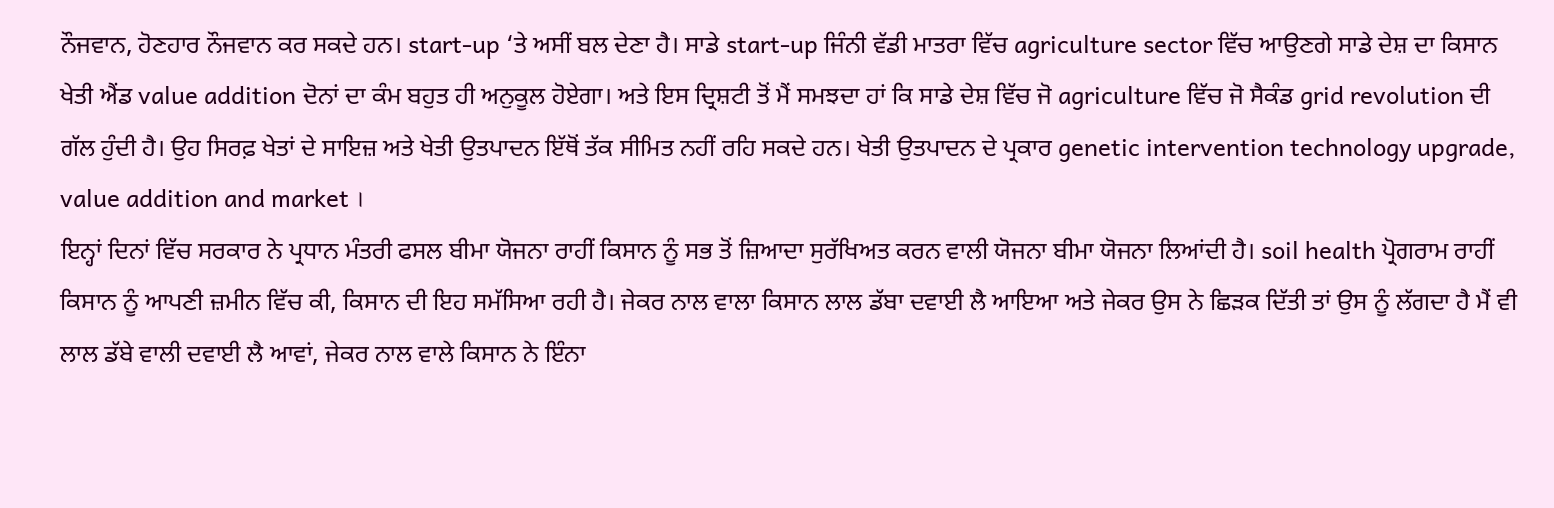ਨੌਜਵਾਨ, ਹੋਣਹਾਰ ਨੌਜਵਾਨ ਕਰ ਸਕਦੇ ਹਨ। start-up ‘ਤੇ ਅਸੀਂ ਬਲ ਦੇਣਾ ਹੈ। ਸਾਡੇ start-up ਜਿੰਨੀ ਵੱਡੀ ਮਾਤਰਾ ਵਿੱਚ agriculture sector ਵਿੱਚ ਆਉਣਗੇ ਸਾਡੇ ਦੇਸ਼ ਦਾ ਕਿਸਾਨ ਖੇਤੀ ਐਂਡ value addition ਦੋਨਾਂ ਦਾ ਕੰਮ ਬਹੁਤ ਹੀ ਅਨੁਕੂਲ ਹੋਏਗਾ। ਅਤੇ ਇਸ ਦ੍ਰਿਸ਼ਟੀ ਤੋਂ ਮੈਂ ਸਮਝਦਾ ਹਾਂ ਕਿ ਸਾਡੇ ਦੇਸ਼ ਵਿੱਚ ਜੋ agriculture ਵਿੱਚ ਜੋ ਸੈਕੰਡ grid revolution ਦੀ ਗੱਲ ਹੁੰਦੀ ਹੈ। ਉਹ ਸਿਰਫ਼ ਖੇਤਾਂ ਦੇ ਸਾਇਜ਼ ਅਤੇ ਖੇਤੀ ਉਤਪਾਦਨ ਇੱਥੋਂ ਤੱਕ ਸੀਮਿਤ ਨਹੀਂ ਰਹਿ ਸਕਦੇ ਹਨ। ਖੇਤੀ ਉਤਪਾਦਨ ਦੇ ਪ੍ਰਕਾਰ genetic intervention technology upgrade, value addition and market ।
ਇਨ੍ਹਾਂ ਦਿਨਾਂ ਵਿੱਚ ਸਰਕਾਰ ਨੇ ਪ੍ਰਧਾਨ ਮੰਤਰੀ ਫਸਲ ਬੀਮਾ ਯੋਜਨਾ ਰਾਹੀਂ ਕਿਸਾਨ ਨੂੰ ਸਭ ਤੋਂ ਜ਼ਿਆਦਾ ਸੁਰੱਖਿਅਤ ਕਰਨ ਵਾਲੀ ਯੋਜਨਾ ਬੀਮਾ ਯੋਜਨਾ ਲਿਆਂਦੀ ਹੈ। soil health ਪ੍ਰੋਗਰਾਮ ਰਾਹੀਂ ਕਿਸਾਨ ਨੂੰ ਆਪਣੀ ਜ਼ਮੀਨ ਵਿੱਚ ਕੀ, ਕਿਸਾਨ ਦੀ ਇਹ ਸਮੱਸਿਆ ਰਹੀ ਹੈ। ਜੇਕਰ ਨਾਲ ਵਾਲਾ ਕਿਸਾਨ ਲਾਲ ਡੱਬਾ ਦਵਾਈ ਲੈ ਆਇਆ ਅਤੇ ਜੇਕਰ ਉਸ ਨੇ ਛਿੜਕ ਦਿੱਤੀ ਤਾਂ ਉਸ ਨੂੰ ਲੱਗਦਾ ਹੈ ਮੈਂ ਵੀ ਲਾਲ ਡੱਬੇ ਵਾਲੀ ਦਵਾਈ ਲੈ ਆਵਾਂ, ਜੇਕਰ ਨਾਲ ਵਾਲੇ ਕਿਸਾਨ ਨੇ ਇੰਨਾ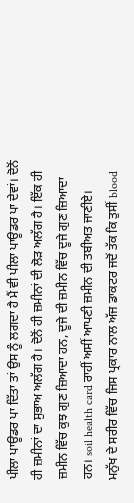ਪੀਲਾ ਪਾਊਡਰ ਪਾ ਦਿੱਤਾ ਤਾਂ ਉਸ ਨੂੰ ਲਗਦਾ ਹੈ ਮੈਂ ਵੀ ਪੀਲਾ ਪਾਊਡਰ ਪਾ ਦੇਵਾਂ। ਦੋਨੋਂ ਹੀ ਜ਼ਮੀਨਾਂ ਦਾ ਸੁਭਾਅ ਅਲੱਗ ਹੈ। ਦੋਨੋਂ ਹੀ ਜ਼ਮੀਨਾਂ ਦੀ ਲੋੜ ਅਲੱਗ ਹੈ। ਇੱਕ ਹੀ ਜ਼ਮੀਨ ਵਿੱਚ ਕੁਝ ਗੁਣ ਜ਼ਿਆਦਾ ਹਨ, ਦੂਜੇ ਦੀ ਜ਼ਮੀਨ ਵਿੱਚ ਦੂਜੇ ਗੁਣ ਜ਼ਿਆਦਾ ਹਨ। soil health card ਰਾਹੀਂ ਅਸੀਂ ਆਪਣੀ ਜ਼ਮੀਨ ਦੀ ਤਬੀਅਤ ਜਾਣੀਏ।
ਮਨੁੱਖ ਦੇ ਸਰੀਰ ਵਿੱਚ ਜਿਸ ਪ੍ਰਕਾਰ ਨਾਲ ਅੱਜ ਡਾਕਟਰ ਜਦੋਂ ਤੱਕ ਕਿ ਤੁਸੀਂ blood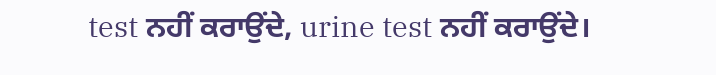test ਨਹੀਂ ਕਰਾਉਂਦੇ, urine test ਨਹੀਂ ਕਰਾਉਂਦੇ।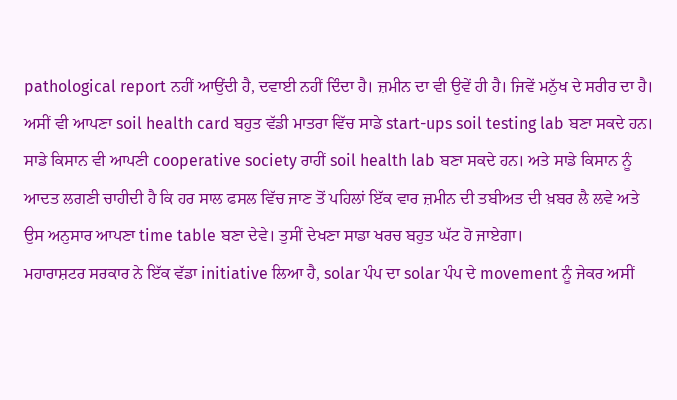pathological report ਨਹੀਂ ਆਉਂਦੀ ਹੈ, ਦਵਾਈ ਨਹੀਂ ਦਿੰਦਾ ਹੈ। ਜ਼ਮੀਨ ਦਾ ਵੀ ਉਵੇਂ ਹੀ ਹੈ। ਜਿਵੇਂ ਮਨੁੱਖ ਦੇ ਸਰੀਰ ਦਾ ਹੈ। ਅਸੀਂ ਵੀ ਆਪਣਾ soil health card ਬਹੁਤ ਵੱਡੀ ਮਾਤਰਾ ਵਿੱਚ ਸਾਡੇ start-ups soil testing lab ਬਣਾ ਸਕਦੇ ਹਨ। ਸਾਡੇ ਕਿਸਾਨ ਵੀ ਆਪਣੀ cooperative society ਰਾਹੀਂ soil health lab ਬਣਾ ਸਕਦੇ ਹਨ। ਅਤੇ ਸਾਡੇ ਕਿਸਾਨ ਨੂੰ ਆਦਤ ਲਗਣੀ ਚਾਹੀਦੀ ਹੈ ਕਿ ਹਰ ਸਾਲ ਫਸਲ ਵਿੱਚ ਜਾਣ ਤੋਂ ਪਹਿਲਾਂ ਇੱਕ ਵਾਰ ਜ਼ਮੀਨ ਦੀ ਤਬੀਅਤ ਦੀ ਖ਼ਬਰ ਲੈ ਲਵੇ ਅਤੇ ਉਸ ਅਨੁਸਾਰ ਆਪਣਾ time table ਬਣਾ ਦੇਵੇ। ਤੁਸੀਂ ਦੇਖਣਾ ਸਾਡਾ ਖਰਚ ਬਹੁਤ ਘੱਟ ਹੋ ਜਾਏਗਾ।
ਮਹਾਰਾਸ਼ਟਰ ਸਰਕਾਰ ਨੇ ਇੱਕ ਵੱਡਾ initiative ਲਿਆ ਹੈ, solar ਪੰਪ ਦਾ solar ਪੰਪ ਦੇ movement ਨੂੰ ਜੇਕਰ ਅਸੀਂ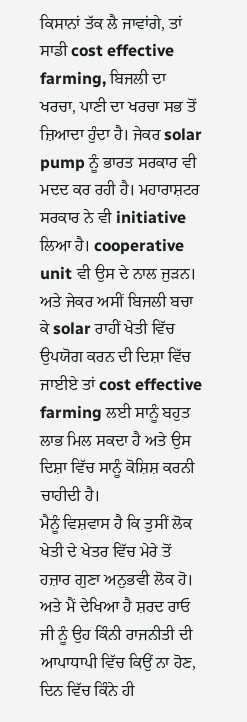ਕਿਸਾਨਾਂ ਤੱਕ ਲੈ ਜਾਵਾਂਗੇ, ਤਾਂ ਸਾਡੀ cost effective farming, ਬਿਜਲੀ ਦਾ ਖਰਚਾ, ਪਾਣੀ ਦਾ ਖਰਚਾ ਸਭ ਤੋਂ ਜ਼ਿਆਦਾ ਹੁੰਦਾ ਹੈ। ਜੇਕਰ solar pump ਨੂੰ ਭਾਰਤ ਸਰਕਾਰ ਵੀ ਮਦਦ ਕਰ ਰਹੀ ਹੈ। ਮਹਾਰਾਸ਼ਟਰ ਸਰਕਾਰ ਨੇ ਵੀ initiative ਲਿਆ ਹੈ। cooperative unit ਵੀ ਉਸ ਦੇ ਨਾਲ ਜੁੜਨ। ਅਤੇ ਜੇਕਰ ਅਸੀਂ ਬਿਜਲੀ ਬਚਾ ਕੇ solar ਰਾਹੀਂ ਖੇਤੀ ਵਿੱਚ ਉਪਯੋਗ ਕਰਨ ਦੀ ਦਿਸ਼ਾ ਵਿੱਚ ਜਾਈਏ ਤਾਂ cost effective farming ਲਈ ਸਾਨੂੰ ਬਹੁਤ ਲਾਭ ਮਿਲ ਸਕਦਾ ਹੈ ਅਤੇ ਉਸ ਦਿਸ਼ਾ ਵਿੱਚ ਸਾਨੂੰ ਕੋਸ਼ਿਸ਼ ਕਰਨੀ ਚਾਹੀਦੀ ਹੈ।
ਮੈਨੂੰ ਵਿਸ਼ਵਾਸ ਹੈ ਕਿ ਤੁਸੀਂ ਲੋਕ ਖੇਤੀ ਦੇ ਖੇਤਰ ਵਿੱਚ ਮੇਰੇ ਤੋਂ ਹਜ਼ਾਰ ਗੁਣਾ ਅਨੁਭਵੀ ਲੋਕ ਹੋ। ਅਤੇ ਮੈਂ ਦੇਖਿਆ ਹੈ ਸ਼ਰਦ ਰਾਓ ਜੀ ਨੂੰ ਉਹ ਕਿੰਨੀ ਰਾਜਨੀਤੀ ਦੀ ਆਪਾਧਾਪੀ ਵਿੱਚ ਕਿਉਂ ਨਾ ਹੋਣ, ਦਿਨ ਵਿੱਚ ਕਿੰਨੇ ਹੀ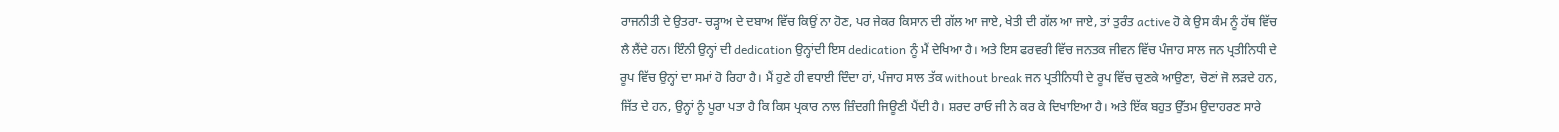ਰਾਜਨੀਤੀ ਦੇ ਉਤਰਾ- ਚੜ੍ਹਾਅ ਦੇ ਦਬਾਅ ਵਿੱਚ ਕਿਉਂ ਨਾ ਹੋਣ, ਪਰ ਜੇਕਰ ਕਿਸਾਨ ਦੀ ਗੱਲ ਆ ਜਾਏ, ਖੇਤੀ ਦੀ ਗੱਲ ਆ ਜਾਏ, ਤਾਂ ਤੁਰੰਤ active ਹੋ ਕੇ ਉਸ ਕੰਮ ਨੂੰ ਹੱਥ ਵਿੱਚ ਲੈ ਲੈਂਦੇ ਹਨ। ਇੰਨੀ ਉਨ੍ਹਾਂ ਦੀ dedication ਉਨ੍ਹਾਂਦੀ ਇਸ dedication ਨੂੰ ਮੈਂ ਦੇਖਿਆ ਹੈ। ਅਤੇ ਇਸ ਫਰਵਰੀ ਵਿੱਚ ਜਨਤਕ ਜੀਵਨ ਵਿੱਚ ਪੰਜਾਹ ਸਾਲ ਜਨ ਪ੍ਰਤੀਨਿਧੀ ਦੇ ਰੂਪ ਵਿੱਚ ਉਨ੍ਹਾਂ ਦਾ ਸਮਾਂ ਹੋ ਰਿਹਾ ਹੈ। ਮੈਂ ਹੁਣੇ ਹੀ ਵਧਾਈ ਦਿੰਦਾ ਹਾਂ, ਪੰਜਾਹ ਸਾਲ ਤੱਕ without break ਜਨ ਪ੍ਰਤੀਨਿਧੀ ਦੇ ਰੂਪ ਵਿੱਚ ਚੁਣਕੇ ਆਉਣਾ, ਚੋਣਾਂ ਜੋ ਲੜਦੇ ਹਨ, ਜਿੱਤ ਦੇ ਹਨ, ਉਨ੍ਹਾਂ ਨੂੰ ਪੂਰਾ ਪਤਾ ਹੈ ਕਿ ਕਿਸ ਪ੍ਰਕਾਰ ਨਾਲ ਜ਼ਿੰਦਗੀ ਜਿਊਣੀ ਪੈਂਦੀ ਹੈ। ਸ਼ਰਦ ਰਾਓ ਜੀ ਨੇ ਕਰ ਕੇ ਦਿਖਾਇਆ ਹੈ। ਅਤੇ ਇੱਕ ਬਹੁਤ ਉੱਤਮ ਉਦਾਹਰਣ ਸਾਰੇ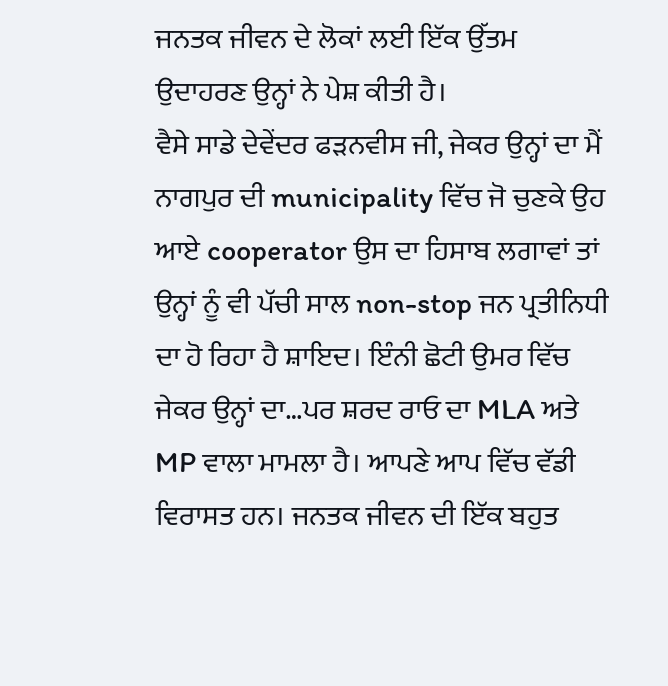ਜਨਤਕ ਜੀਵਨ ਦੇ ਲੋਕਾਂ ਲਈ ਇੱਕ ਉੱਤਮ ਉਦਾਹਰਣ ਉਨ੍ਹਾਂ ਨੇ ਪੇਸ਼ ਕੀਤੀ ਹੈ।
ਵੈਸੇ ਸਾਡੇ ਦੇਵੇਂਦਰ ਫੜਨਵੀਸ ਜੀ, ਜੇਕਰ ਉਨ੍ਹਾਂ ਦਾ ਮੈਂ ਨਾਗਪੁਰ ਦੀ municipality ਵਿੱਚ ਜੋ ਚੁਣਕੇ ਉਹ ਆਏ cooperator ਉਸ ਦਾ ਹਿਸਾਬ ਲਗਾਵਾਂ ਤਾਂ ਉਨ੍ਹਾਂ ਨੂੰ ਵੀ ਪੱਚੀ ਸਾਲ non-stop ਜਨ ਪ੍ਰਤੀਨਿਧੀ ਦਾ ਹੋ ਰਿਹਾ ਹੈ ਸ਼ਾਇਦ। ਇੰਨੀ ਛੋਟੀ ਉਮਰ ਵਿੱਚ ਜੇਕਰ ਉਨ੍ਹਾਂ ਦਾ…ਪਰ ਸ਼ਰਦ ਰਾਓ ਦਾ MLA ਅਤੇ MP ਵਾਲਾ ਮਾਮਲਾ ਹੈ। ਆਪਣੇ ਆਪ ਵਿੱਚ ਵੱਡੀ ਵਿਰਾਸਤ ਹਨ। ਜਨਤਕ ਜੀਵਨ ਦੀ ਇੱਕ ਬਹੁਤ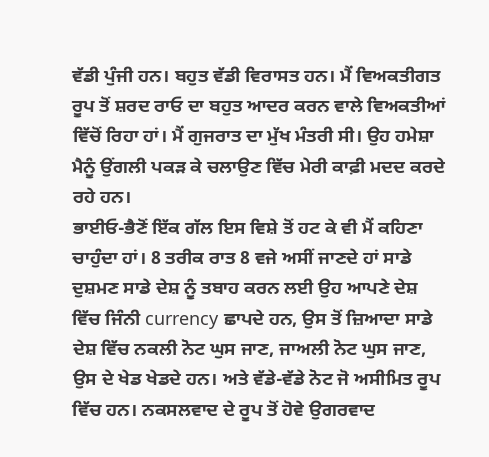ਵੱਡੀ ਪੁੰਜੀ ਹਨ। ਬਹੁਤ ਵੱਡੀ ਵਿਰਾਸਤ ਹਨ। ਮੈਂ ਵਿਅਕਤੀਗਤ ਰੂਪ ਤੋਂ ਸ਼ਰਦ ਰਾਓ ਦਾ ਬਹੁਤ ਆਦਰ ਕਰਨ ਵਾਲੇ ਵਿਅਕਤੀਆਂ ਵਿੱਚੋਂ ਰਿਹਾ ਹਾਂ। ਮੈਂ ਗੁਜਰਾਤ ਦਾ ਮੁੱਖ ਮੰਤਰੀ ਸੀ। ਉਹ ਹਮੇਸ਼ਾ ਮੈਨੂੰ ਉਂਗਲੀ ਪਕੜ ਕੇ ਚਲਾਉਣ ਵਿੱਚ ਮੇਰੀ ਕਾਫ਼ੀ ਮਦਦ ਕਰਦੇ ਰਹੇ ਹਨ।
ਭਾਈਓ-ਭੈਣੋਂ ਇੱਕ ਗੱਲ ਇਸ ਵਿਸ਼ੇ ਤੋਂ ਹਟ ਕੇ ਵੀ ਮੈਂ ਕਹਿਣਾ ਚਾਹੁੰਦਾ ਹਾਂ। 8 ਤਰੀਕ ਰਾਤ 8 ਵਜੇ ਅਸੀਂ ਜਾਣਦੇ ਹਾਂ ਸਾਡੇ ਦੁਸ਼ਮਣ ਸਾਡੇ ਦੇਸ਼ ਨੂੰ ਤਬਾਹ ਕਰਨ ਲਈ ਉਹ ਆਪਣੇ ਦੇਸ਼ ਵਿੱਚ ਜਿੰਨੀ currency ਛਾਪਦੇ ਹਨ, ਉਸ ਤੋਂ ਜ਼ਿਆਦਾ ਸਾਡੇ ਦੇਸ਼ ਵਿੱਚ ਨਕਲੀ ਨੋਟ ਘੁਸ ਜਾਣ, ਜਾਅਲੀ ਨੋਟ ਘੁਸ ਜਾਣ, ਉਸ ਦੇ ਖੇਡ ਖੇਡਦੇ ਹਨ। ਅਤੇ ਵੱਡੇ-ਵੱਡੇ ਨੋਟ ਜੋ ਅਸੀਮਿਤ ਰੂਪ ਵਿੱਚ ਹਨ। ਨਕਸਲਵਾਦ ਦੇ ਰੂਪ ਤੋਂ ਹੋਵੇ ਉਗਰਵਾਦ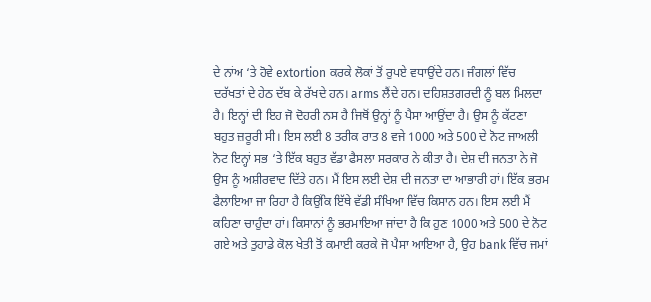ਦੇ ਨਾਂਅ ‘ਤੇ ਹੋਵੇ extortion ਕਰਕੇ ਲੋਕਾਂ ਤੋਂ ਰੁਪਏ ਵਧਾਉਂਦੇ ਹਨ। ਜੰਗਲਾਂ ਵਿੱਚ ਦਰੱਖਤਾਂ ਦੇ ਹੇਠ ਦੱਬ ਕੇ ਰੱਖਦੇ ਹਨ। arms ਲੈਂਦੇ ਹਨ। ਦਹਿਸ਼ਤਗਰਦੀ ਨੂੰ ਬਲ ਮਿਲਦਾ ਹੈ। ਇਨ੍ਹਾਂ ਦੀ ਇਹ ਜੋ ਦੋਹਰੀ ਨਸ ਹੈ ਜਿਥੋਂ ਉਨ੍ਹਾਂ ਨੂੰ ਪੈਸਾ ਆਉਂਦਾ ਹੈ। ਉਸ ਨੂੰ ਕੱਟਣਾ ਬਹੁਤ ਜ਼ਰੂਰੀ ਸੀ। ਇਸ ਲਈ 8 ਤਰੀਕ ਰਾਤ 8 ਵਜੇ 1000 ਅਤੇ 500 ਦੇ ਨੋਟ ਜਾਅਲੀ ਨੋਟ ਇਨ੍ਹਾਂ ਸਭ ‘ਤੇ ਇੱਕ ਬਹੁਤ ਵੱਡਾ ਫੈਸਲਾ ਸਰਕਾਰ ਨੇ ਕੀਤਾ ਹੈ। ਦੇਸ਼ ਦੀ ਜਨਤਾ ਨੇ ਜੋ ਉਸ ਨੂੰ ਅਸ਼ੀਰਵਾਦ ਦਿੱਤੇ ਹਨ। ਮੈਂ ਇਸ ਲਈ ਦੇਸ਼ ਦੀ ਜਨਤਾ ਦਾ ਆਭਾਰੀ ਹਾਂ। ਇੱਕ ਭਰਮ ਫੈਲਾਇਆ ਜਾ ਰਿਹਾ ਹੈ ਕਿਉਂਕਿ ਇੱਥੇ ਵੱਡੀ ਸੰਖਿਆ ਵਿੱਚ ਕਿਸਾਨ ਹਨ। ਇਸ ਲਈ ਮੈਂ ਕਹਿਣਾ ਚਾਹੁੰਦਾ ਹਾਂ। ਕਿਸਾਨਾਂ ਨੂੰ ਭਰਮਾਇਆ ਜਾਂਦਾ ਹੈ ਕਿ ਹੁਣ 1000 ਅਤੇ 500 ਦੇ ਨੋਟ ਗਏ ਅਤੇ ਤੁਹਾਡੇ ਕੋਲ ਖੇਤੀ ਤੋਂ ਕਮਾਈ ਕਰਕੇ ਜੋ ਪੈਸਾ ਆਇਆ ਹੈ, ਉਹ bank ਵਿੱਚ ਜਮਾਂ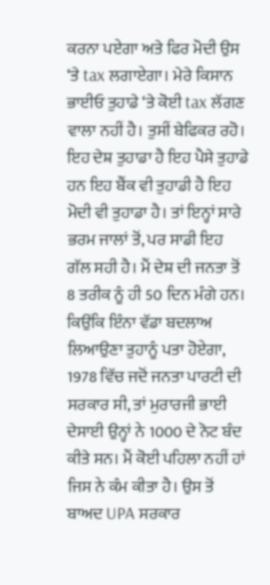ਕਰਨਾ ਪਏਗਾ ਅਤੇ ਫਿਰ ਮੋਦੀ ਉਸ ‘ਤੇ tax ਲਗਾਏਗਾ। ਮੇਰੇ ਕਿਸਾਨ ਭਾਈਓ ਤੁਹਾਡੇ ‘ਤੇ ਕੋਈ tax ਲੱਗਣ ਵਾਲਾ ਨਹੀਂ ਹੈ। ਤੁਸੀਂ ਬੇਫਿਕਰ ਰਹੋ। ਇਹ ਦੇਸ਼ ਤੁਹਾਡਾ ਹੈ ਇਹ ਪੈਸੇ ਤੁਹਾਡੇ ਹਨ ਇਹ ਬੈਂਕ ਵੀ ਤੁਹਾਡੀ ਹੈ ਇਹ ਮੋਦੀ ਵੀ ਤੁਹਾਡਾ ਹੈ। ਤਾਂ ਇਨ੍ਹਾਂ ਸਾਰੇ ਭਰਮ ਜਾਲਾਂ ਤੋਂ, ਪਰ ਸਾਡੀ ਇਹ ਗੱਲ ਸਹੀ ਹੈ। ਮੈਂ ਦੇਸ਼ ਦੀ ਜਨਤਾ ਤੋਂ 8 ਤਰੀਕ ਨੂੰ ਹੀ 50 ਦਿਨ ਮੰਗੇ ਹਨ। ਕਿਉਂਕਿ ਇੰਨਾ ਵੱਡਾ ਬਦਲਾਅ ਲਿਆਉਣਾ ਤੁਹਾਨੂੰ ਪਤਾ ਹੋਏਗਾ, 1978 ਵਿੱਚ ਜਦੋਂ ਜਨਤਾ ਪਾਰਟੀ ਦੀ ਸਰਕਾਰ ਸੀ, ਤਾਂ ਮੁਰਾਰਜੀ ਭਾਈ ਦੇਸਾਈ ਉਨ੍ਹਾਂ ਨੇ 1000 ਦੇ ਨੋਟ ਬੰਦ ਕੀਤੇ ਸਨ। ਮੈਂ ਕੋਈ ਪਹਿਲਾ ਨਹੀਂ ਹਾਂ ਜਿਸ ਨੇ ਕੰਮ ਕੀਤਾ ਹੈ। ਉਸ ਤੋਂ ਬਾਅਦ UPA ਸਰਕਾਰ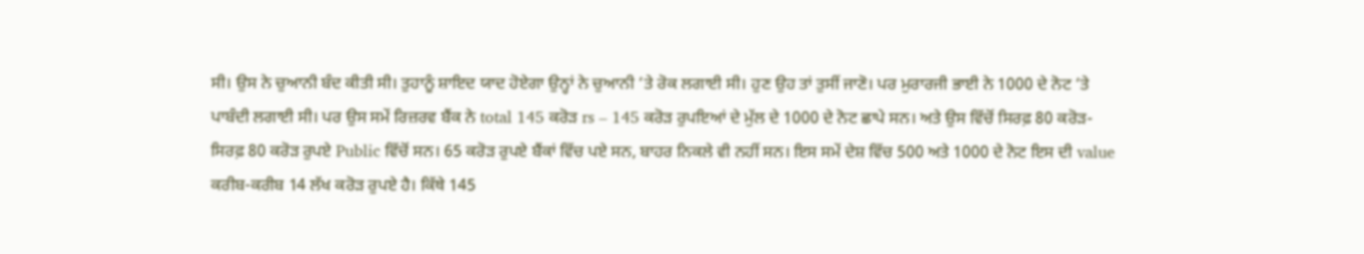ਸੀ। ਉਸ ਨੇ ਚੁਆਨੀ ਬੰਦ ਕੀਤੀ ਸੀ। ਤੁਹਾਨੂੰ ਸ਼ਾਇਦ ਯਾਦ ਹੋਏਗਾ ਉਨ੍ਹਾਂ ਨੇ ਚੁਆਨੀ ‘ਤੇ ਰੋਕ ਲਗਾਈ ਸੀ। ਹੁਣ ਉਹ ਤਾਂ ਤੁਸੀਂ ਜਾਣੋ। ਪਰ ਮੁਰਾਰਜੀ ਭਾਈ ਨੇ 1000 ਦੇ ਨੋਟ ‘ਤੇ ਪਾਬੰਦੀ ਲਗਾਈ ਸੀ। ਪਰ ਉਸ ਸਮੇਂ ਰਿਜ਼ਰਵ ਬੈਂਕ ਨੇ total 145 ਕਰੋੜ rs – 145 ਕਰੋੜ ਰੁਪਇਆਂ ਦੇ ਮੁੱਲ ਦੇ 1000 ਦੇ ਨੋਟ ਛਾਪੇ ਸਨ। ਅਤੇ ਉਸ ਵਿੱਚੋਂ ਸਿਰਫ਼ 80 ਕਰੋੜ-ਸਿਰਫ਼ 80 ਕਰੋੜ ਰੁਪਏ Public ਵਿੱਚੋਂ ਸਨ। 65 ਕਰੋੜ ਰੁਪਏ ਬੈਂਕਾਂ ਵਿੱਚ ਪਏ ਸਨ, ਬਾਹਰ ਨਿਕਲੇ ਵੀ ਨਹੀਂ ਸਨ। ਇਸ ਸਮੇਂ ਦੇਸ਼ ਵਿੱਚ 500 ਅਤੇ 1000 ਦੇ ਨੋਟ ਇਸ ਦੀ value ਕਰੀਬ-ਕਰੀਬ 14 ਲੱਖ ਕਰੋੜ ਰੁਪਏ ਹੈ। ਕਿੱਥੇ 145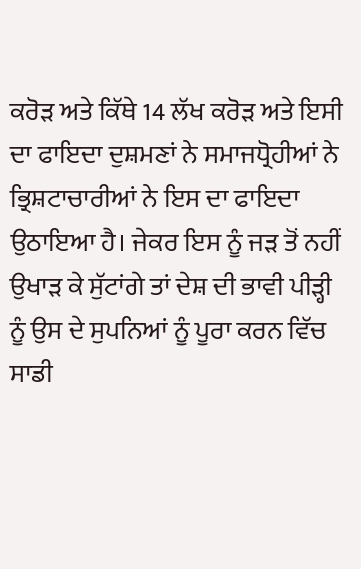ਕਰੋੜ ਅਤੇ ਕਿੱਥੇ 14 ਲੱਖ ਕਰੋੜ ਅਤੇ ਇਸੀ ਦਾ ਫਾਇਦਾ ਦੁਸ਼ਮਣਾਂ ਨੇ ਸਮਾਜਧ੍ਰੋਹੀਆਂ ਨੇ ਭ੍ਰਿਸ਼ਟਾਚਾਰੀਆਂ ਨੇ ਇਸ ਦਾ ਫਾਇਦਾ ਉਠਾਇਆ ਹੈ। ਜੇਕਰ ਇਸ ਨੂੰ ਜੜ ਤੋਂ ਨਹੀਂ ਉਖਾੜ ਕੇ ਸੁੱਟਾਂਗੇ ਤਾਂ ਦੇਸ਼ ਦੀ ਭਾਵੀ ਪੀੜ੍ਹੀ ਨੂੰ ਉਸ ਦੇ ਸੁਪਨਿਆਂ ਨੂੰ ਪੂਰਾ ਕਰਨ ਵਿੱਚ ਸਾਡੀ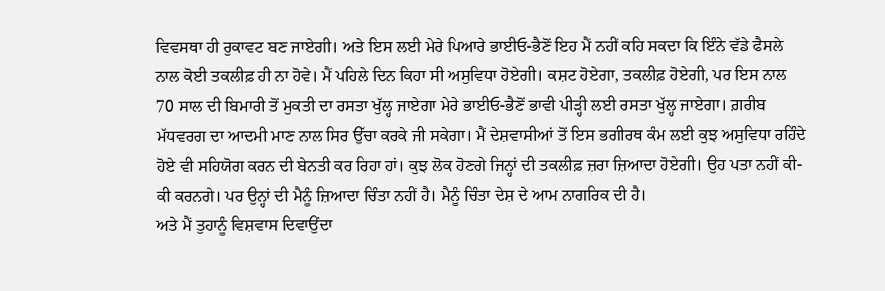ਵਿਵਸਥਾ ਹੀ ਰੁਕਾਵਟ ਬਣ ਜਾਏਗੀ। ਅਤੇ ਇਸ ਲਈ ਮੇਰੇ ਪਿਆਰੇ ਭਾਈਓ-ਭੈਣੋਂ ਇਹ ਮੈਂ ਨਹੀਂ ਕਹਿ ਸਕਦਾ ਕਿ ਇੰਨੇ ਵੱਡੇ ਫੈਸਲੇ ਨਾਲ ਕੋਈ ਤਕਲੀਫ਼ ਹੀ ਨਾ ਹੋਵੇ। ਮੈਂ ਪਹਿਲੇ ਦਿਨ ਕਿਹਾ ਸੀ ਅਸੁਵਿਧਾ ਹੋਏਗੀ। ਕਸ਼ਟ ਹੋਏਗਾ, ਤਕਲੀਫ਼ ਹੋਏਗੀ, ਪਰ ਇਸ ਨਾਲ 70 ਸਾਲ ਦੀ ਬਿਮਾਰੀ ਤੋਂ ਮੁਕਤੀ ਦਾ ਰਸਤਾ ਖੁੱਲ੍ਹ ਜਾਏਗਾ ਮੇਰੇ ਭਾਈਓ-ਭੈਣੋਂ ਭਾਵੀ ਪੀੜ੍ਹੀ ਲਈ ਰਸਤਾ ਖੁੱਲ੍ਹ ਜਾਏਗਾ। ਗ਼ਰੀਬ ਮੱਧਵਰਗ ਦਾ ਆਦਮੀ ਮਾਣ ਨਾਲ ਸਿਰ ਉੱਚਾ ਕਰਕੇ ਜੀ ਸਕੇਗਾ। ਮੈਂ ਦੇਸ਼ਵਾਸੀਆਂ ਤੋਂ ਇਸ ਭਗੀਰਥ ਕੰਮ ਲਈ ਕੁਝ ਅਸੁਵਿਧਾ ਰਹਿੰਦੇ ਹੋਏ ਵੀ ਸਹਿਯੋਗ ਕਰਨ ਦੀ ਬੇਨਤੀ ਕਰ ਰਿਹਾ ਹਾਂ। ਕੁਝ ਲੋਕ ਹੋਣਗੇ ਜਿਨ੍ਹਾਂ ਦੀ ਤਕਲੀਫ਼ ਜ਼ਰਾ ਜ਼ਿਆਦਾ ਹੋਏਗੀ। ਉਹ ਪਤਾ ਨਹੀਂ ਕੀ-ਕੀ ਕਰਨਗੇ। ਪਰ ਉਨ੍ਹਾਂ ਦੀ ਮੈਨੂੰ ਜ਼ਿਆਦਾ ਚਿੰਤਾ ਨਹੀਂ ਹੈ। ਮੈਨੂੰ ਚਿੰਤਾ ਦੇਸ਼ ਦੇ ਆਮ ਨਾਗਰਿਕ ਦੀ ਹੈ।
ਅਤੇ ਮੈਂ ਤੁਹਾਨੂੰ ਵਿਸ਼ਵਾਸ ਦਿਵਾਉਂਦਾ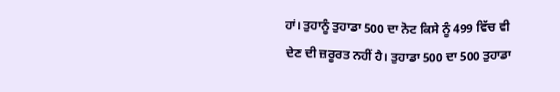ਹਾਂ। ਤੁਹਾਨੂੰ ਤੁਹਾਡਾ 500 ਦਾ ਨੋਟ ਕਿਸੇ ਨੂੰ 499 ਵਿੱਚ ਵੀ ਦੇਣ ਦੀ ਜ਼ਰੂਰਤ ਨਹੀਂ ਹੈ। ਤੁਹਾਡਾ 500 ਦਾ 500 ਤੁਹਾਡਾ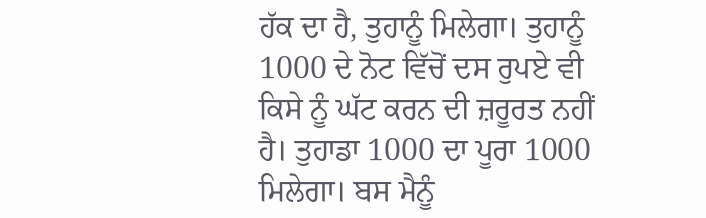ਹੱਕ ਦਾ ਹੈ, ਤੁਹਾਨੂੰ ਮਿਲੇਗਾ। ਤੁਹਾਨੂੰ 1000 ਦੇ ਨੋਟ ਵਿੱਚੋਂ ਦਸ ਰੁਪਏ ਵੀ ਕਿਸੇ ਨੂੰ ਘੱਟ ਕਰਨ ਦੀ ਜ਼ਰੂਰਤ ਨਹੀਂ ਹੈ। ਤੁਹਾਡਾ 1000 ਦਾ ਪੂਰਾ 1000 ਮਿਲੇਗਾ। ਬਸ ਮੈਨੂੰ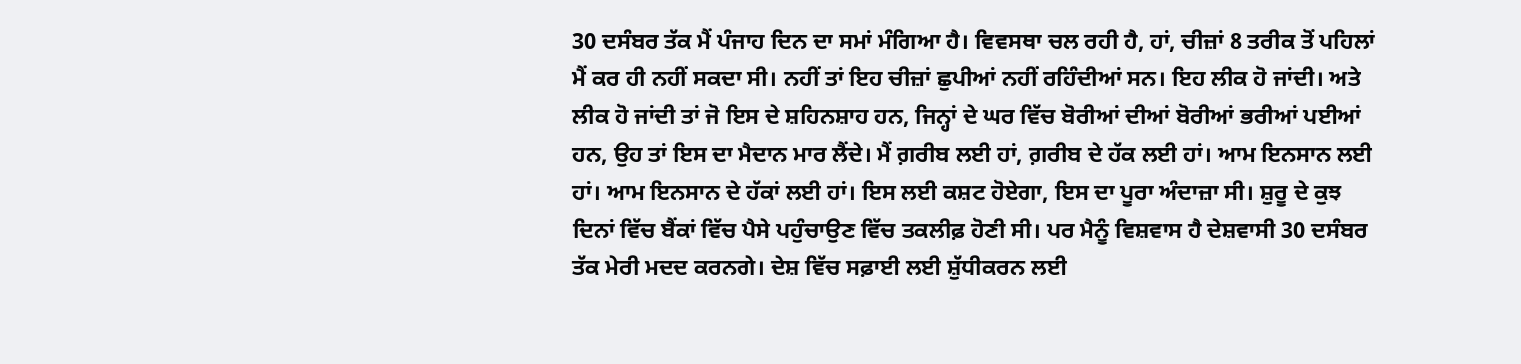30 ਦਸੰਬਰ ਤੱਕ ਮੈਂ ਪੰਜਾਹ ਦਿਨ ਦਾ ਸਮਾਂ ਮੰਗਿਆ ਹੈ। ਵਿਵਸਥਾ ਚਲ ਰਹੀ ਹੈ, ਹਾਂ, ਚੀਜ਼ਾਂ 8 ਤਰੀਕ ਤੋਂ ਪਹਿਲਾਂ ਮੈਂ ਕਰ ਹੀ ਨਹੀਂ ਸਕਦਾ ਸੀ। ਨਹੀਂ ਤਾਂ ਇਹ ਚੀਜ਼ਾਂ ਛੁਪੀਆਂ ਨਹੀਂ ਰਹਿੰਦੀਆਂ ਸਨ। ਇਹ ਲੀਕ ਹੋ ਜਾਂਦੀ। ਅਤੇ ਲੀਕ ਹੋ ਜਾਂਦੀ ਤਾਂ ਜੋ ਇਸ ਦੇ ਸ਼ਹਿਨਸ਼ਾਹ ਹਨ, ਜਿਨ੍ਹਾਂ ਦੇ ਘਰ ਵਿੱਚ ਬੋਰੀਆਂ ਦੀਆਂ ਬੋਰੀਆਂ ਭਰੀਆਂ ਪਈਆਂ ਹਨ, ਉਹ ਤਾਂ ਇਸ ਦਾ ਮੈਦਾਨ ਮਾਰ ਲੈਂਦੇ। ਮੈਂ ਗ਼ਰੀਬ ਲਈ ਹਾਂ, ਗ਼ਰੀਬ ਦੇ ਹੱਕ ਲਈ ਹਾਂ। ਆਮ ਇਨਸਾਨ ਲਈ ਹਾਂ। ਆਮ ਇਨਸਾਨ ਦੇ ਹੱਕਾਂ ਲਈ ਹਾਂ। ਇਸ ਲਈ ਕਸ਼ਟ ਹੋਏਗਾ, ਇਸ ਦਾ ਪੂਰਾ ਅੰਦਾਜ਼ਾ ਸੀ। ਸ਼ੁਰੂ ਦੇ ਕੁਝ ਦਿਨਾਂ ਵਿੱਚ ਬੈਂਕਾਂ ਵਿੱਚ ਪੈਸੇ ਪਹੁੰਚਾਉਣ ਵਿੱਚ ਤਕਲੀਫ਼ ਹੋਣੀ ਸੀ। ਪਰ ਮੈਨੂੰ ਵਿਸ਼ਵਾਸ ਹੈ ਦੇਸ਼ਵਾਸੀ 30 ਦਸੰਬਰ ਤੱਕ ਮੇਰੀ ਮਦਦ ਕਰਨਗੇ। ਦੇਸ਼ ਵਿੱਚ ਸਫ਼ਾਈ ਲਈ ਸ਼ੁੱਧੀਕਰਨ ਲਈ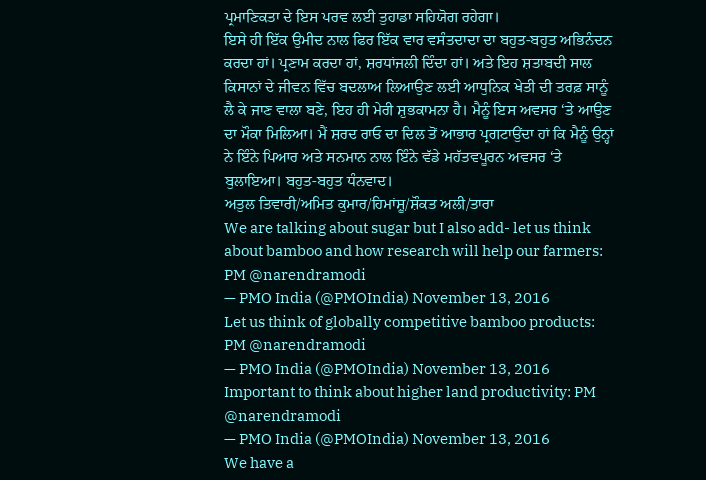ਪ੍ਰਮਾਣਿਕਤਾ ਦੇ ਇਸ ਪਰਵ ਲਈ ਤੁਹਾਡਾ ਸਹਿਯੋਗ ਰਹੇਗਾ।
ਇਸੇ ਹੀ ਇੱਕ ਉਮੀਦ ਨਾਲ ਫਿਰ ਇੱਕ ਵਾਰ ਵਸੰਤਦਾਦਾ ਦਾ ਬਹੁਤ-ਬਹੁਤ ਅਭਿਨੰਦਨ ਕਰਦਾ ਹਾਂ। ਪ੍ਰਣਾਮ ਕਰਦਾ ਹਾਂ, ਸ਼ਰਧਾਂਜਲੀ ਦਿੰਦਾ ਹਾਂ। ਅਤੇ ਇਹ ਸ਼ਤਾਬਦੀ ਸਾਲ ਕਿਸਾਨਾਂ ਦੇ ਜੀਵਨ ਵਿੱਚ ਬਦਲਾਅ ਲਿਆਉਣ ਲਈ ਆਧੁਨਿਕ ਖੇਤੀ ਦੀ ਤਰਫ਼ ਸਾਨੂੰ ਲੈ ਕੇ ਜਾਣ ਵਾਲਾ ਬਣੇ, ਇਹ ਹੀ ਮੇਰੀ ਸ਼ੁਭਕਾਮਨਾ ਹੈ। ਮੈਨੂੰ ਇਸ ਅਵਸਰ ‘ਤੇ ਆਉਣ ਦਾ ਮੌਕਾ ਮਿਲਿਆ। ਮੈਂ ਸ਼ਰਦ ਰਾਓ ਦਾ ਦਿਲ ਤੋਂ ਆਭਾਰ ਪ੍ਰਗਟਾਉਂਦਾ ਹਾਂ ਕਿ ਮੈਨੂੰ ਉਨ੍ਹਾਂ ਨੇ ਇੰਨੇ ਪਿਆਰ ਅਤੇ ਸਨਮਾਨ ਨਾਲ ਇੰਨੇ ਵੱਡੇ ਮਹੱਤਵਪੂਰਨ ਅਵਸਰ ‘ਤੇ ਬੁਲਾਇਆ। ਬਹੁਤ-ਬਹੁਤ ਧੰਨਵਾਦ।
ਅਤੁਲ ਤਿਵਾਰੀ/ਅਮਿਤ ਕੁਮਾਰ/ਹਿਮਾਂਸ਼ੂ/ਸ਼ੌਕਤ ਅਲੀ/ਤਾਰਾ
We are talking about sugar but I also add- let us think about bamboo and how research will help our farmers: PM @narendramodi
— PMO India (@PMOIndia) November 13, 2016
Let us think of globally competitive bamboo products: PM @narendramodi
— PMO India (@PMOIndia) November 13, 2016
Important to think about higher land productivity: PM @narendramodi
— PMO India (@PMOIndia) November 13, 2016
We have a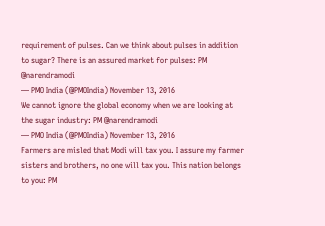requirement of pulses. Can we think about pulses in addition to sugar? There is an assured market for pulses: PM @narendramodi
— PMO India (@PMOIndia) November 13, 2016
We cannot ignore the global economy when we are looking at the sugar industry: PM @narendramodi
— PMO India (@PMOIndia) November 13, 2016
Farmers are misled that Modi will tax you. I assure my farmer sisters and brothers, no one will tax you. This nation belongs to you: PM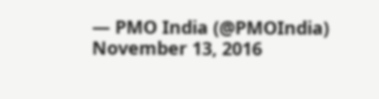— PMO India (@PMOIndia) November 13, 2016